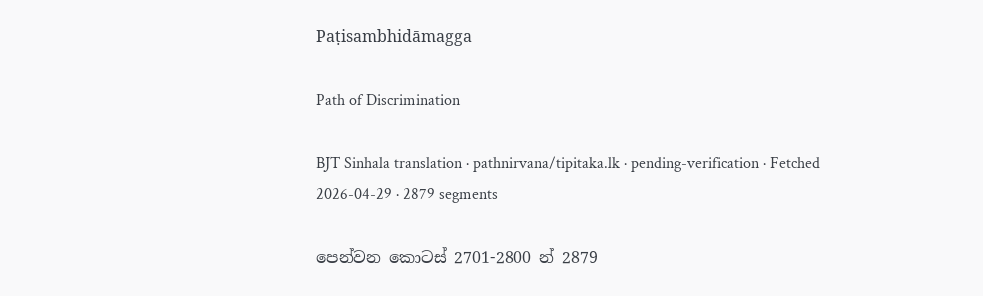Paṭisambhidāmagga

Path of Discrimination

BJT Sinhala translation · pathnirvana/tipitaka.lk · pending-verification · Fetched 2026-04-29 · 2879 segments

පෙන්වන කොටස් 2701-2800 න් 2879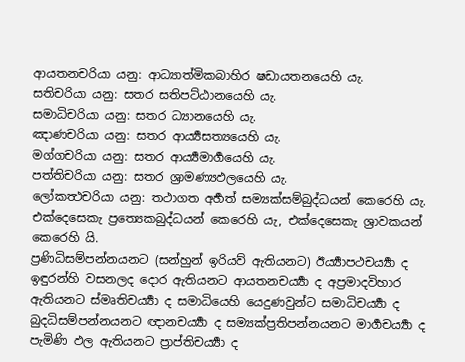ආයතනචරියා යනු: ආධ්‍යාත්මිකබාහිර ෂඩායතනයෙහි යැ.
සතිචරියා යනු: සතර සතිපට්ඨානයෙහි යැ.
සමාධිචරියා යනු: සතර ධ්‍යානයෙහි යැ.
ඤාණචරියා යනු: සතර ආර්‍ය්‍යසත්‍යයෙහි යැ.
මග්ගචරියා යනු: සතර ආර්‍ය්‍යමාර්‍ගයෙහි යැ.
පත්තිචරියා යනු: සතර ශ්‍රාමණ්‍යඵලයෙහි යැ.
ලෝකත්‍ථචරියා යනු: තථාගත අර්‍හත් සම්‍යක්සම්බුද්ධයන් කෙරෙහි යැ. එක්දෙසෙකැ ප්‍රත්‍යෙකබුද්ධයන් කෙරෙහි යැ, එක්දෙසෙකැ ශ්‍රාවකයන් කෙරෙහි යි.
ප්‍රණිධිසම්පන්නයනට (සන්හුන් ඉරියව් ඇතියනට) ඊර්‍ය්‍යාපථචර්‍ය්‍යා ද ඉඳුරන්හි වසනලද දොර ඇතියනට ආයතනචර්‍ය්‍යා ද අප්‍රමාදවිහාර ඇතියනට ස්මෘතිචර්‍ය්‍යා ද සමාධියෙහි යෙදුණවුන්ට සමාධිචර්‍ය්‍යා ද බුදධිසම්පන්නයනට ඥානචර්‍ය්‍යා ද සම්‍යක්ප්‍රතිපන්නයනට මාර්‍ගචර්‍ය්‍යා ද පැමිණි ඵල ඇතියනට ප්‍රාප්තිචර්‍ය්‍යා ද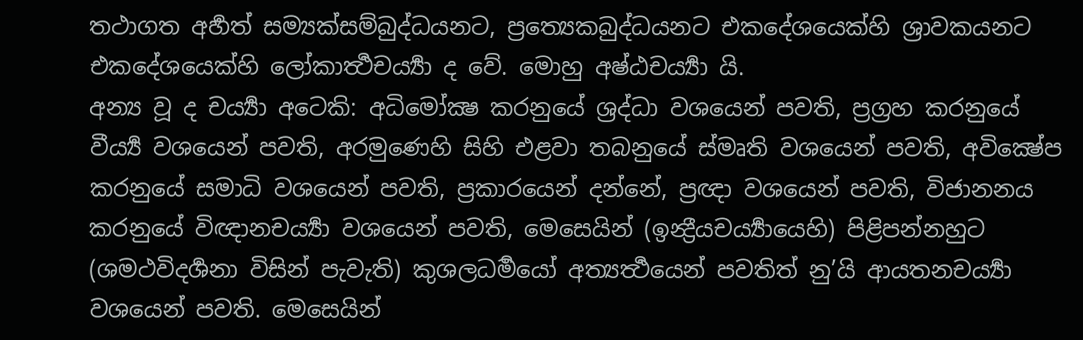තථාගත අර්‍හත් සම්‍යක්සම්බුද්ධයනට, ප්‍රත්‍යෙකබුද්ධයනට එකදේශයෙක්හි ශ්‍රාවකයනට එකදේශයෙක්හි ලෝකාර්‍ත්‍ථචර්‍ය්‍යා ද වේ. මොහු අෂ්ඨචර්‍ය්‍යා යි.
අන්‍ය වූ ද චර්‍ය්‍යා අටෙකි: අධිමෝක්‍ෂ කරනුයේ ශ්‍රද්ධා වශයෙන් පවති, ප්‍රග්‍රහ කරනුයේ වීර්‍ය්‍ය වශයෙන් පවති, අරමුණෙහි සිහි එළවා තබනුයේ ස්මෘති වශයෙන් පවති, අවික්‍ෂේප කරනුයේ සමාධි වශයෙන් පවති, ප්‍රකාරයෙන් දන්නේ, ප්‍රඥා වශයෙන් පවති, විජානනය කරනුයේ විඥානචර්‍ය්‍යා වශයෙන් පවති, මෙසෙයින් (ඉන්‍ද්‍රීයචර්‍ය්‍යායෙහි) පිළිපන්නහුට (ශමථවිදර්‍ශනා විසින් පැවැති) කුශලධර්‍මයෝ අත්‍යර්‍ත්‍ථයෙන් පවතිත් නු’යි ආයතනචර්‍ය්‍යා වශයෙන් පවති. මෙසෙයින්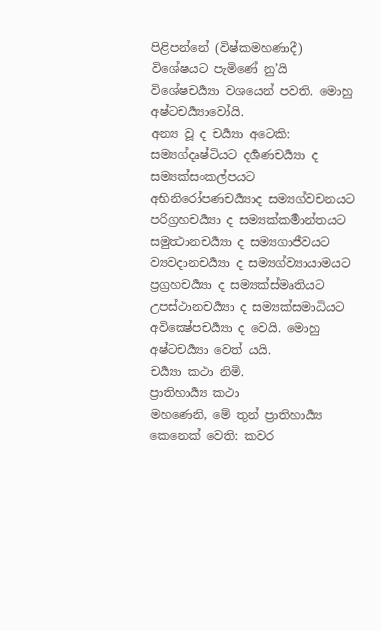පිළිපන්නේ (විෂ්කමහණාදී) විශේෂයට පැමිණේ නු’යි විශේෂචර්‍ය්‍යා වශයෙන් පවති. මොහු අෂ්ටචර්‍ය්‍යාවෝයි.
අන්‍ය වූ ද චර්‍ය්‍යා අටෙකි: සම්‍යග්දෘෂ්ටියට දර්‍ශණචර්‍ය්‍යා ද සම්‍යක්සංකල්පයට අභිනිරෝපණචර්‍ය්‍යාද සම්‍යග්වචනයට පරිග්‍රහචර්‍ය්‍යා ද සම්‍යක්කර්‍මාන්තයට සමුත්‍ථානචර්‍ය්‍යා ද සම්‍යගාජීවයට ව්‍යවදානචර්‍ය්‍යා ද සම්‍යග්ව්‍යායාමයට ප්‍රග්‍රහචර්‍ය්‍යා ද සම්‍යක්ස්මෘතියට උපස්ථානචර්‍ය්‍යා ද සම්‍යක්සමාධියට අවික්‍ෂේපචර්‍ය්‍යා ද වෙයි. මොහු අෂ්ටචර්‍ය්‍යා වෙත් යයි.
චර්‍ය්‍යා කථා නිමි.
ප්‍රාතිහාර්‍ය්‍ය කථා
මහණෙනි, මේ තුන් ප්‍රාතිහාර්‍ය්‍ය කෙනෙක් වෙති: කවර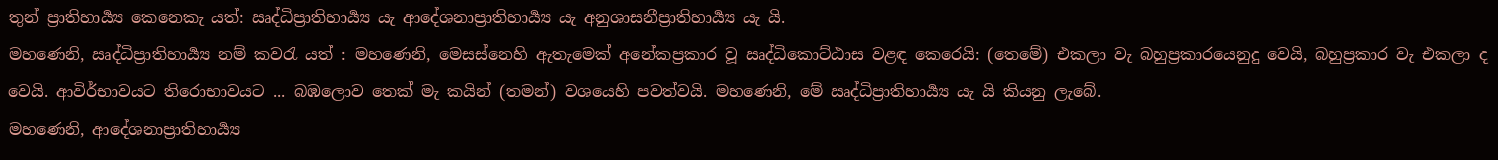තුන් ප්‍රාතිහාර්‍ය්‍ය කෙනෙකැ යත්: ඍද්ධිප්‍රාතිහාර්‍ය්‍ය යැ ආදේශනාප්‍රාතිහාර්‍ය්‍ය යැ අනුශාසනීප්‍රාතිහාර්‍ය්‍ය යැ යි.
මහණෙනි, ඍද්ධිප්‍රාතිහාර්‍ය්‍ය නම් කවරැ යත් : මහණෙනි, මෙසස්නෙහි ඇතැමෙක් අනේකප්‍රකාර වූ ඍද්ධිකොට්ඨාස වළඳ කෙරෙයි: (තෙමේ) එකලා වැ බහුප්‍රකාරයෙනුදු වෙයි, බහුප්‍රකාර වැ එකලා ද වෙයි. ආවිර්භාවයට තිරොභාවයට ... බඹලොව තෙක් මැ කයින් (තමන්) වශයෙහි පවත්වයි. මහණෙනි, මේ ඍද්ධිප්‍රාතිහාර්‍ය්‍ය යැ යි කියනු ලැබේ.
මහණෙනි, ආදේශනාප්‍රාතිහාර්‍ය්‍ය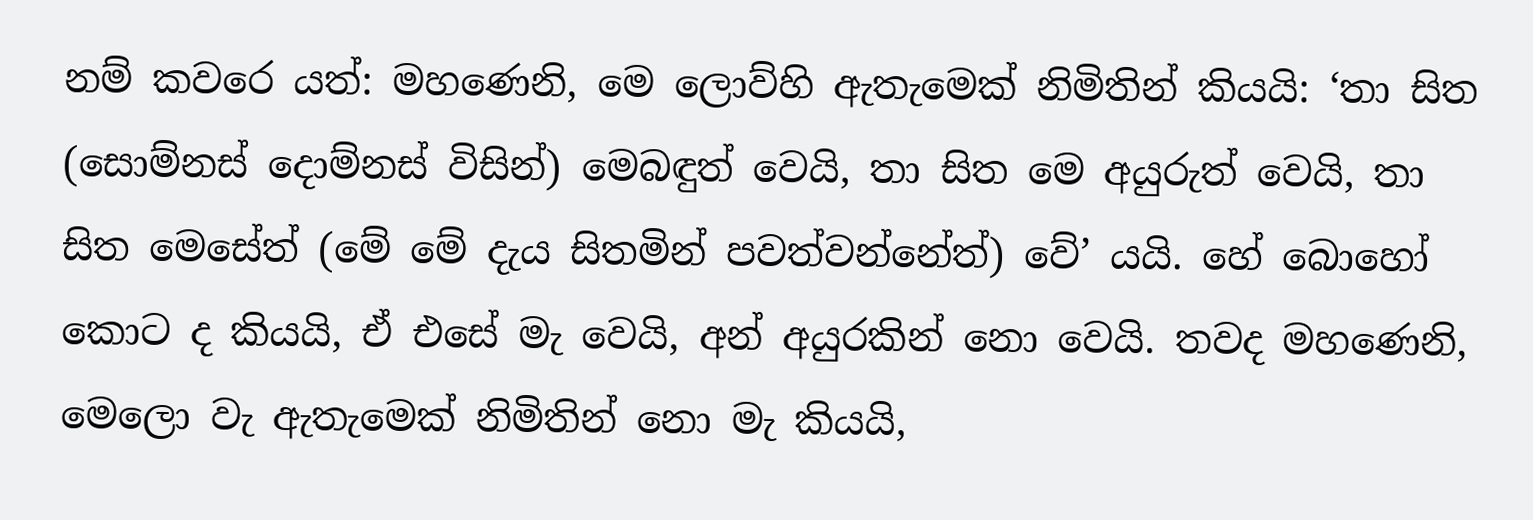නම් කවරෙ යත්: මහණෙනි, මෙ ලොව්හි ඇතැමෙක් නිමිතින් කියයි: ‘තා සිත (සොම්නස් දොම්නස් විසින්) මෙබඳුත් වෙයි, තා සිත මෙ අයුරුත් වෙයි, තා සිත මෙසේත් (මේ මේ දැය සිතමින් පවත්වන්නේත්) වේ’ යයි. හේ බොහෝ කොට ද කියයි, ඒ එසේ මැ වෙයි, අන් අයුරකින් නො වෙයි. තවද මහණෙනි, මෙලො වැ ඇතැමෙක් නිමිතින් නො මැ කියයි,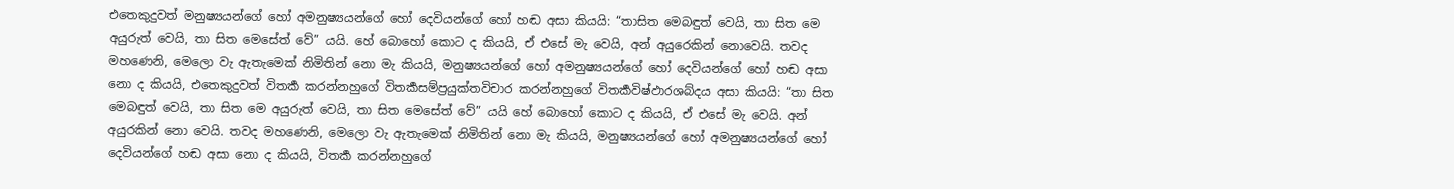එතෙකුදුවත් මනුෂ්‍යයන්ගේ හෝ අමනුෂ්‍යයන්ගේ හෝ දෙවියන්ගේ හෝ හඬ අසා කියයි: “තාසිත මෙබඳුත් වෙයි, තා සිත මෙ අයුරුත් වෙයි, තා සිත මෙසේත් වේ” යයි. හේ බොහෝ කොට ද කියයි, ඒ එසේ මැ වෙයි, අන් අයුරෙකින් නොවෙයි. තවද මහණෙනි, මෙලො වැ ඇතැමෙක් නිමිතින් නො මැ කියයි, මනුෂ්‍යයන්ගේ හෝ අමනුෂ්‍යයන්ගේ හෝ දෙවියන්ගේ හෝ හඬ අසා නො ද කියයි, එතෙකුදුවත් විතර්‍ක කරන්නහුගේ විතර්‍කසම්ප්‍රයුක්තවිචාර කරන්නහුගේ විතර්‍කවිෂ්ඵාරශබ්දය අසා කියයි: “තා සිත මෙබඳුත් වෙයි, තා සිත මෙ අයුරුත් වෙයි, තා සිත මෙසේත් වේ” යයි හේ බොහෝ කොට ද කියයි, ඒ එසේ මැ වෙයි. අන් අයුරකින් නො වෙයි. තවද මහණෙනි, මෙලො වැ ඇතැමෙක් නිමිතින් නො මැ කියයි, මනුෂ්‍යයන්ගේ හෝ අමනුෂ්‍යයන්ගේ හෝ දෙවියන්ගේ හඬ අසා නො ද කියයි, විතර්‍ක කරන්නහුගේ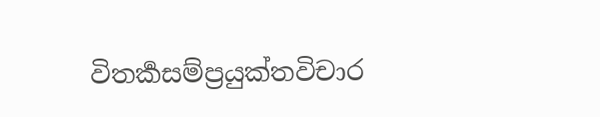විතර්‍කසම්ප්‍රයුක්තවිචාර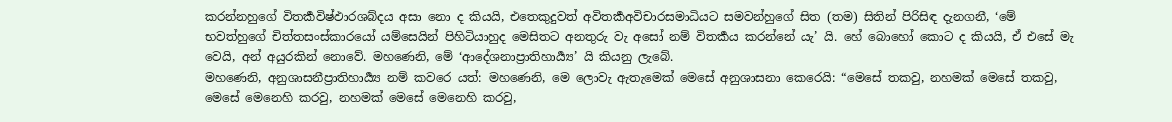කරන්නහුගේ විතර්‍කවිෂ්ඵාරශබ්දය අසා නො ද කියයි, එතෙකුදුවත් අවිතර්‍කඅවිචාරසමාධියට සමවන්හුගේ සිත (තම) සිතින් පිරිසිඳ දැනගනී, ‘මේ භවත්හුගේ චිත්තසංස්කාරයෝ යම්සෙයින් පිහිටියාහුද මෙසිතට අනතුරු වැ අසෝ නම් විතර්‍කය කරන්නේ යැ’ යි. හේ බොහෝ කොට ද කියයි, ඒ එසේ මැ වෙයි, අන් අයුරකින් නොවේ. මහණෙනි, මේ ‘ආදේශනාප්‍රාතිහාර්‍ය්‍ය’ යි කියනු ලැබේ.
මහණෙනි, අනුශාසනීප්‍රාතිහාර්‍ය්‍ය නම් කවරෙ යත්: මහණෙනි, මෙ ලොවැ ඇතැමෙක් මෙසේ අනුශාසනා කෙරෙයි: “මෙසේ තකවු, නහමක් මෙසේ තකවු, මෙසේ මෙනෙහි කරවු, නහමක් මෙසේ මෙනෙහි කරවු,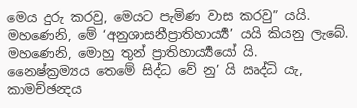මෙය දුරු කරවු, මෙයට පැමිණ වාස කරවු” යයි. මහණෙනි, මේ ‘අනුශාසනීප්‍රාතිහාර්‍ය්‍ය’ යයි කියනු ලැබේ. මහණෙනි, මොහු තුන් ප්‍රාතිහාර්‍ය්‍යයෝ යි.
නෛෂ්ක්‍රම්‍යය තෙමේ සිද්ධ වේ නු’ යි ඍද්ධි යැ, කාමච්ඡන්‍දය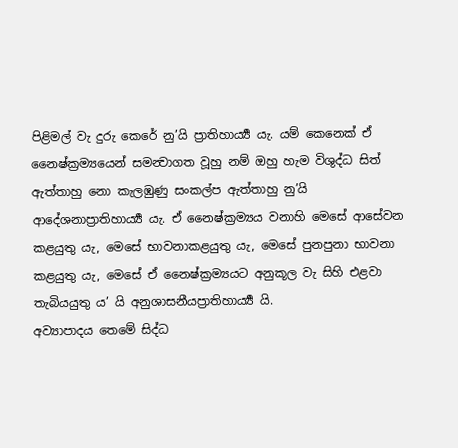පිළිමල් වැ දුරු කෙරේ නු’යි ප්‍රාතිහාර්‍ය්‍ය යැ. යම් කෙනෙක් ඒ නෛෂ්ක්‍රම්‍යයෙන් සමන්‍වාගත වූහු නම් ඔහු හැම විශුද්ධ සිත් ඇත්තාහු නො කැලඹුණු සංකල්ප ඇත්තාහු නු’යි ආදේශනාප්‍රාතිහාර්‍ය්‍ය යැ. ඒ නෛෂ්ක්‍රම්‍යය වනාහි මෙසේ ආසේවන කළයුතු යැ, මෙසේ භාවනාකළයුතු යැ, මෙසේ පුනපුනා භාවනා කළයුතු යැ, මෙසේ ඒ නෛෂ්ක්‍රම්‍යයට අනුකූල වැ සිහි එළවා තැබියයුතු ය’ යි අනුශාසනීයප්‍රාතිහාර්‍ය්‍ය යි.
අව්‍යාපාදය තෙමේ සිද්ධ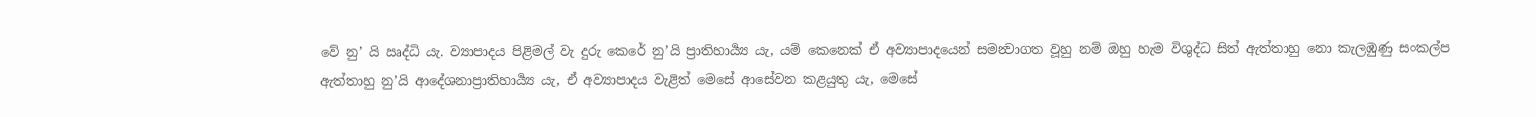වේ නු’ යි ඍද්ධි යැ. ව්‍යාපාදය පිළිමල් වැ දුරු කෙරේ නු’යි ප්‍රාතිහාර්‍ය්‍ය යැ, යම් කෙනෙක් ඒ අව්‍යාපාදයෙන් සමන්‍වාගත වූහු නම් ඔහු හැම විශුද්ධ සිත් ඇත්තාහු නො කැලඹුණු සංකල්ප ඇත්තාහු නු’යි ආදේශනාප්‍රාතිහාර්‍ය්‍ය යැ, ඒ අව්‍යාපාදය වැළිත් මෙසේ ආසේවන කළයුතු යැ, මෙසේ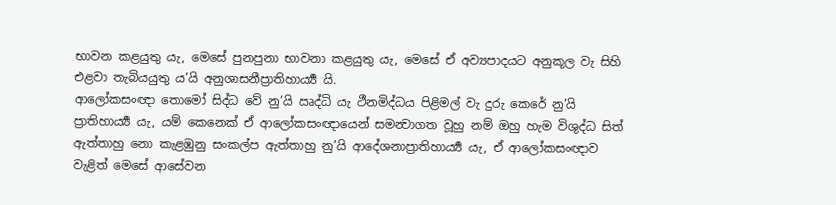භාවන කළයුතු යැ, මෙසේ පුනපුනා භාවනා කළයුතු යැ, මෙසේ ඒ අව්‍යපාදයට අනුකූල වැ සිහි එළවා තැබියයුතු ය’යි අනුශාසනීප්‍රාතිහාර්‍ය්‍ය යි.
ආලෝකසංඥා තොමෝ සිද්ධ වේ නු’යි ඍද්ධි යැ ථීනමිද්ධය පිළිමල් වැ දුරු කෙරේ නු’යි ප්‍රාතිහාර්‍ය්‍ය යැ, යම් කෙනෙක් ඒ ආලෝකසංඥායෙන් සමන්‍වාගත වූහු නම් ඔහු හැම විශුද්ධ සිත් ඇත්තාහු නො කැළඹුනු සංකල්ප ඇත්තාහු නු’යි ආදේශනාප්‍රාතිහාර්‍ය්‍ය යැ, ඒ ආලෝකසංඥාව වැළිත් මෙසේ ආසේවන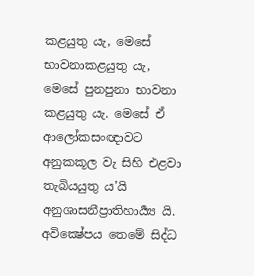කළයුතු යැ, මෙසේ භාවනාකළයුතු යැ, මෙසේ පුනපුනා භාවනා කළයුතු යැ. මෙසේ ඒ ආලෝකසංඥාවට අනුකකූල වැ සිහි එළවා තැබියයුතු ය’යි අනුශාසනීප්‍රාතිහාර්‍ය්‍ය යි.
අවික්‍ෂේපය තෙමේ සිද්ධ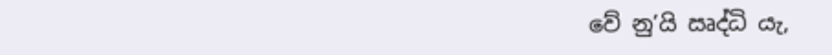වේ නු’යි ඍද්ධි යැ,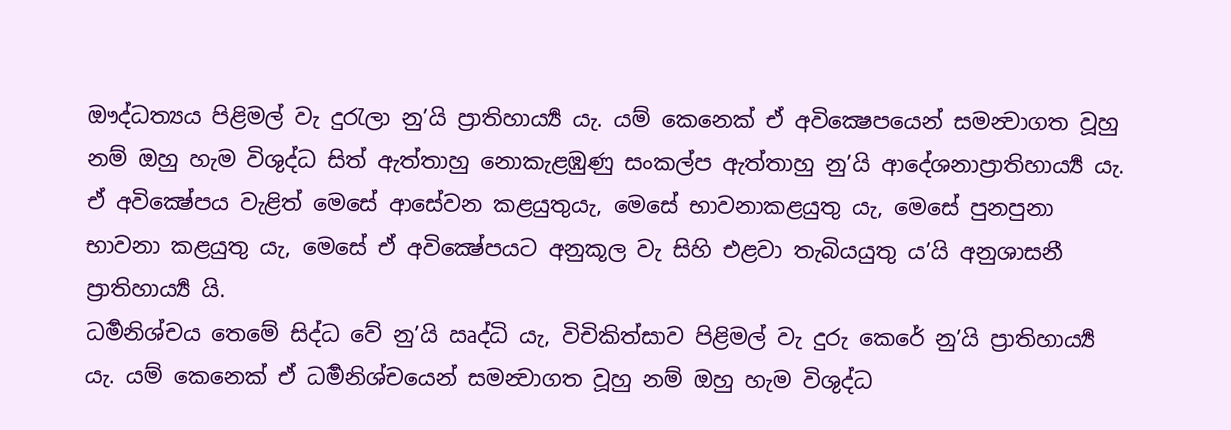ඖද්ධත්‍යය පිළිමල් වැ දුරැලා නු’යි ප්‍රාතිහාර්‍ය්‍ය යැ. යම් කෙනෙක් ඒ අවික්‍ෂෙපයෙන් සමන්‍වාගත වූහු නම් ඔහු හැම විශුද්ධ සිත් ඇත්තාහු නොකැළඹුණු සංකල්ප ඇත්තාහු නු’යි ආදේශනාප්‍රාතිහාර්‍ය්‍ය යැ. ඒ අවික්‍ෂේපය වැළිත් මෙසේ ආසේවන කළයුතුයැ, මෙසේ භාවනාකළයුතු යැ, මෙසේ පුනපුනා භාවනා කළයුතු යැ, මෙසේ ඒ අවික්‍ෂේපයට අනුකූල වැ සිහි එළවා තැබියයුතු ය’යි අනුශාසනී ප්‍රාතිහාර්‍ය්‍ය යි.
ධර්‍මනිශ්චය තෙමේ සිද්ධ වේ නු’යි ඍද්ධි යැ, විචිකිත්සාව පිළිමල් වැ දුරු කෙරේ නු’යි ප්‍රාතිහාර්‍ය්‍ය යැ. යම් කෙනෙක් ඒ ධර්‍මනිශ්චයෙන් සමන්‍වාගත වූහු නම් ඔහු හැම විශුද්ධ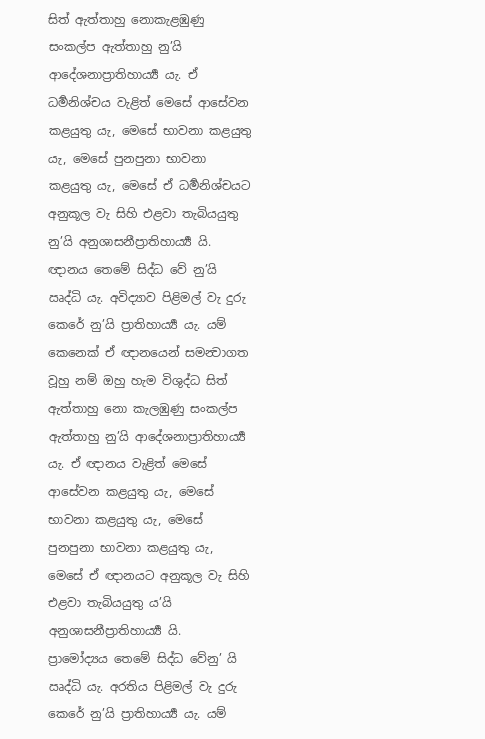සිත් ඇත්තාහු නොකැළඹුණු සංකල්ප ඇත්තාහු නු’යි ආදේශනාප්‍රාතිහාර්‍ය්‍ය යැ. ඒ ධර්‍මනිශ්චය වැළිත් මෙසේ ආසේවන කළයුතු යැ, මෙසේ භාවනා කළයුතු යැ, මෙසේ පුනපුනා භාවනා කළයුතු යැ, මෙසේ ඒ ධර්‍මනිශ්චයට අනුකූල වැ සිහි එළවා තැබියයුතු නු’යි අනුශාසනීප්‍රාතිහාර්‍ය්‍ය යි.
ඥානය තෙමේ සිද්ධ වේ නු’යි ඍද්ධි යැ. අවිද්‍යාව පිළිමල් වැ දුරු කෙරේ නු’යි ප්‍රාතිහාර්‍ය්‍ය යැ. යම් කෙනෙක් ඒ ඥානයෙන් සමන්‍වාගත වූහු නම් ඔහු හැම විශුද්ධ සිත් ඇත්තාහු නො කැලඹුණු සංකල්ප ඇත්තාහු නු’යි ආදේශනාප්‍රාතිහාර්‍ය්‍ය යැ. ඒ ඥානය වැළිත් මෙසේ ආසේවන කළයුතු යැ, මෙසේ භාවනා කළයුතු යැ, මෙසේ පුනපුනා භාවනා කළයුතු යැ, මෙසේ ඒ ඥානයට අනුකූල වැ සිහි එළවා තැබියයුතු ය’යි අනුශාසනීප්‍රාතිහාර්‍ය්‍ය යි.
ප්‍රාමෝද්‍යය තෙමේ සිද්ධ වේනු’ යි ඍද්ධි යැ. අරතිය පිළිමල් වැ දුරු කෙරේ නු’යි ප්‍රාතිහාර්‍ය්‍ය යැ. යම්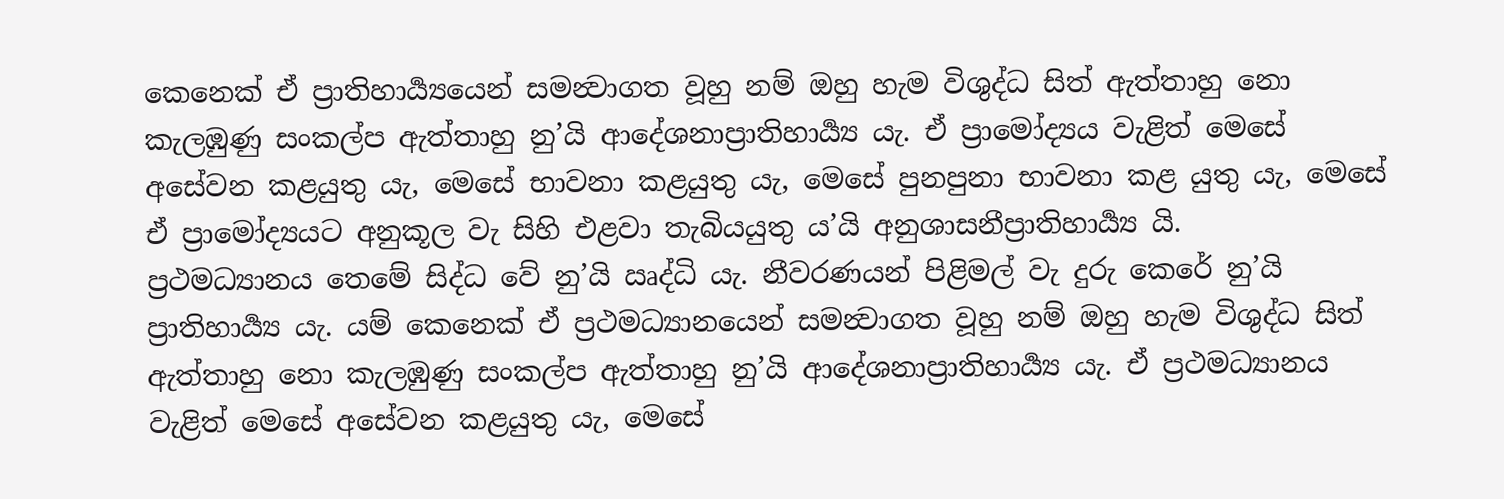කෙනෙක් ඒ ප්‍රාතිහාර්‍ය්‍යයෙන් සමන්‍වාගත වූහු නම් ඔහු හැම විශුද්ධ සිත් ඇත්තාහු නො කැලඹුණු සංකල්ප ඇත්තාහු නු’යි ආදේශනාප්‍රාතිහාර්‍ය්‍ය යැ. ඒ ප්‍රාමෝද්‍යය වැළිත් මෙසේ අසේවන කළයුතු යැ, මෙසේ භාවනා කළයුතු යැ, මෙසේ පුනපුනා භාවනා කළ යුතු යැ, මෙසේ ඒ ප්‍රාමෝද්‍යයට අනුකූල වැ සිහි එළවා තැබියයුතු ය’යි අනුශාසනීප්‍රාතිහාර්‍ය්‍ය යි.
ප්‍රථමධ්‍යානය තෙමේ සිද්ධ වේ නු’යි ඍද්ධි යැ. නීවරණයන් පිළිමල් වැ දුරු කෙරේ නු’යි ප්‍රාතිහාර්‍ය්‍ය යැ. යම් කෙනෙක් ඒ ප්‍රථමධ්‍යානයෙන් සමන්‍වාගත වූහු නම් ඔහු හැම විශුද්ධ සිත් ඇත්තාහු නො කැලඹුණු සංකල්ප ඇත්තාහු නු’යි ආදේශනාප්‍රාතිහාර්‍ය්‍ය යැ. ඒ ප්‍රථමධ්‍යානය වැළිත් මෙසේ අසේවන කළයුතු යැ, මෙසේ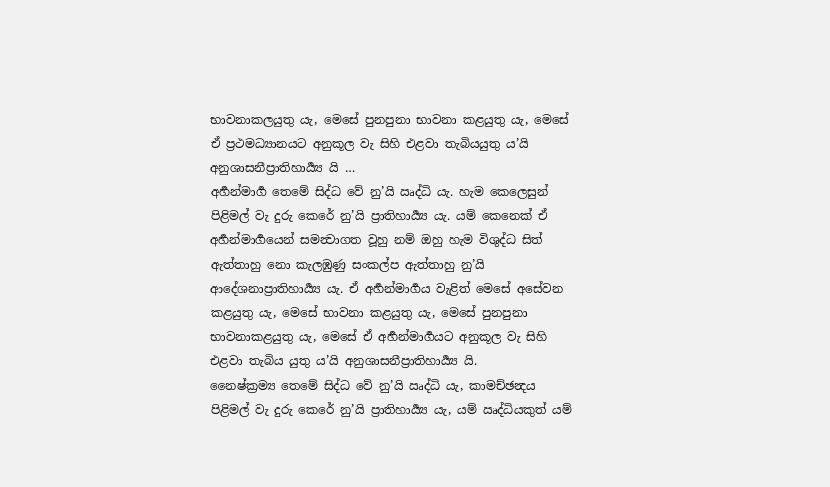භාවනාකලයුතු යැ, මෙසේ පුනපුනා භාවනා කළයුතු යැ, මෙසේ ඒ ප්‍රථමධ්‍යානයට අනුකූල වැ සිහි එළවා තැබියයුතු ය’යි අනුශාසනීප්‍රාතිහාර්‍ය්‍ය යි …
අර්‍හන්මාර්‍ග තෙමේ සිද්ධ වේ නු’යි ඍද්ධි යැ. හැම කෙලෙසුන් පිළිමල් වැ දුරු කෙරේ නු’යි ප්‍රාතිහාර්‍ය්‍ය යැ. යම් කෙනෙක් ඒ අර්‍හන්මාර්‍ගයෙන් සමන්‍වාගත වූහු නම් ඔහු හැම විශුද්ධ සිත් ඇත්තාහු නො කැලඹුණු සංකල්ප ඇත්තාහු නු’යි ආදේශනාප්‍රාතිහාර්‍ය්‍ය යැ. ඒ අර්‍හන්මාර්‍ගය වැළිත් මෙසේ අසේවන කළයුතු යැ, මෙසේ භාවනා කළයුතු යැ, මෙසේ පුනපුනා භාවනාකළයුතු යැ, මෙසේ ඒ අර්‍හන්මාර්‍ගයට අනුකූල වැ සිහි එළවා තැබිය යුතු ය’යි අනුශාසනීප්‍රාතිහාර්‍ය්‍ය යි.
නෛෂ්ක්‍රම්‍ය තෙමේ සිද්ධ වේ නු’යි ඍද්ධි යැ, කාමච්ඡන්‍දය පිළිමල් වැ දුරු කෙරේ නු’යි ප්‍රාතිහාර්‍ය්‍ය යැ, යම් ඍද්ධියකුත් යම්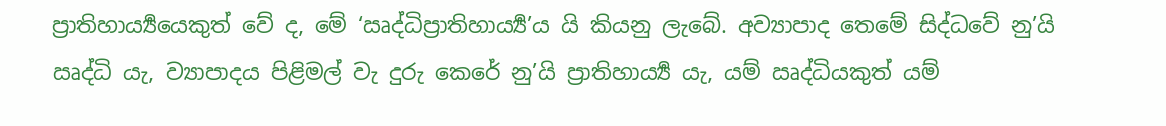ප්‍රාතිහාර්‍ය්‍යයෙකුත් වේ ද, මේ ‘ඍද්ධිප්‍රාතිහාර්‍ය්‍ය’ය යි කියනු ලැබේ. අව්‍යාපාද තෙමේ සිද්ධවේ නු’යි ඍද්ධි යැ, ව්‍යාපාදය පිළිමල් වැ දුරු කෙරේ නු’යි ප්‍රාතිහාර්‍ය්‍ය යැ, යම් ඍද්ධියකුත් යම්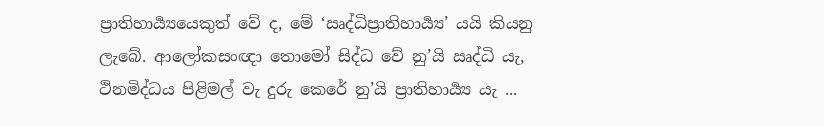ප්‍රාතිහාර්‍ය්‍යයෙකුත් වේ ද, මේ ‘ඍද්ධිප්‍රාතිහාර්‍ය්‍ය’ යයි කියනු ලැබේ. ආලෝකසංඥා තොමෝ සිද්ධ වේ නු’යි ඍද්ධි යැ, ථිනමිද්ධය පිළිමල් වැ දුරු කෙරේ නු’යි ප්‍රාතිහාර්‍ය්‍ය යැ ...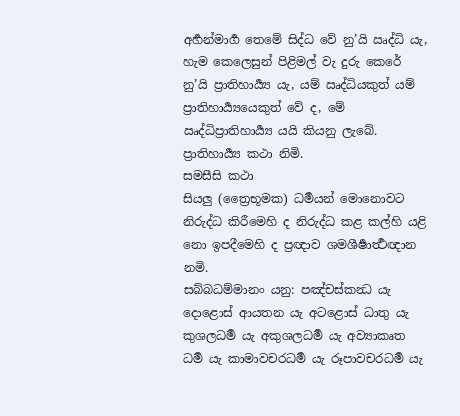අර්‍හන්මාර්‍ග තෙමේ සිද්ධ වේ නු’යි ඍද්ධි යැ, හැම කෙලෙසුන් පිළිමල් වැ දුරු කෙරේ නු’යි ප්‍රාතිහාර්‍ය්‍ය යැ, යම් ඍද්ධියකුත් යම් ප්‍රාතිහාර්‍ය්‍යයෙකුත් වේ ද, මේ ඍද්ධිප්‍රාතිහාර්‍ය්‍ය යයි කියනු ලැබේ.
ප්‍රාතිහාර්‍ය්‍ය කථා නිමි.
සමසීසි කථා
සියලු (ත්‍රෛභූමක) ධර්‍මයන් මොනොවට නිරුද්ධ කිරීමෙහි ද නිරුද්ධ කළ කල්හි යළි නො ඉපදීමෙහි ද ප්‍රඥාව ශමශීර්‍ෂාර්‍ත්‍ථඥාන නමි.
සබ්බධම්මානං යනු: පඤ්චස්කන්‍ධ යැ දොළොස් ආයතන යැ අටළොස් ධාතු යැ කුශලධර්‍ම යැ අකුශලධර්‍ම යැ අව්‍යාකෘත ධර්‍ම යැ කාමාවචරධර්‍ම යැ රූපාවචරධර්‍ම යැ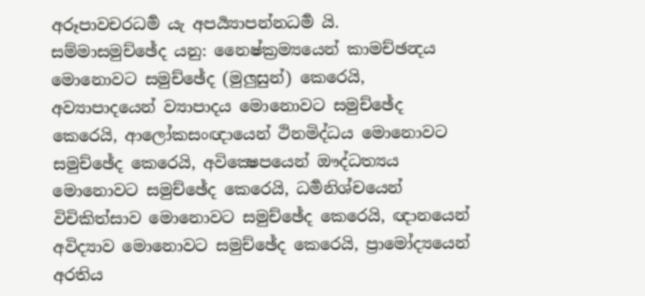අරූපාවචරධර්‍ම යැ අපර්‍ය්‍යාපන්නධර්‍ම යි.
සම්මාසමුච්ඡේද යනු: නෛෂ්ක්‍රම්‍යයෙන් කාමච්ඡන්‍දය මොනොවට සමුච්ඡේද (මුලුසුන්) කෙරෙයි, අව්‍යාපාදයෙන් ව්‍යාපාදය මොනොවට සමුච්ඡේද කෙරෙයි, ආලෝකසංඥායෙන් ථිනමිද්ධය මොනොවට සමුච්ඡේද කෙරෙයි, අවික්‍ෂෙපයෙන් ඖද්ධත්‍යය මොනොවට සමුච්ඡේද කෙරෙයි, ධර්‍මනිශ්චයෙන් විචිකිත්සාව මොනොවට සමුච්ඡේද කෙරෙයි, ඥානයෙන් අවිද්‍යාව මොනොවට සමුච්ඡේද කෙරෙයි, ප්‍රාමෝද්‍යයෙන් අරතිය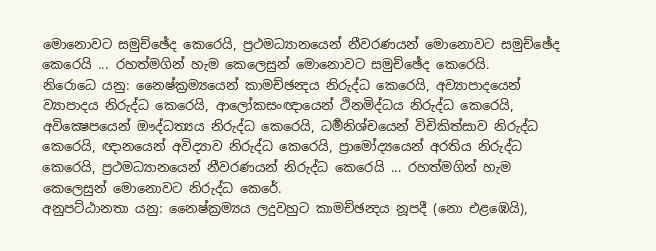මොනොවට සමුච්ඡේද කෙරෙයි, ප්‍රථමධ්‍යානයෙන් නීවරණයන් මොනොවට සමුච්ඡේද කෙරෙයි ... රහත්මගින් හැම කෙලෙසුන් මොනොවට සමුච්ඡේද කෙරෙයි.
නිරොධෙ යනු: නෛෂ්ක්‍රම්‍යයෙන් කාමච්ඡන්‍දය නිරුද්ධ කෙරෙයි, අව්‍යාපාදයෙන් ව්‍යාපාදය නිරුද්ධ කෙරෙයි, ආලෝකසංඥායෙන් ථිනමිද්ධය නිරුද්ධ කෙරෙයි, අවික්‍ෂෙපයෙන් ඖද්ධත්‍යය නිරුද්ධ කෙරෙයි, ධර්‍මනිශ්චයෙන් විචිකිත්සාව නිරුද්ධ කෙරෙයි, ඥානයෙන් අවිද්‍යාව නිරුද්ධ කෙරෙයි, ප්‍රාමෝද්‍යයෙන් අරතිය නිරුද්ධ කෙරෙයි, ප්‍රථමධ්‍යානයෙන් නීවරණයන් නිරුද්ධ කෙරෙයි ... රහත්මගින් හැම කෙලෙසුන් මොනොවට නිරුද්ධ කෙරේ.
අනුපට්ඨානතා යනු: නෛෂ්ක්‍රම්‍යය ලදුවහුට කාමච්ඡන්‍දය නූපදී (නො එළඹෙයි),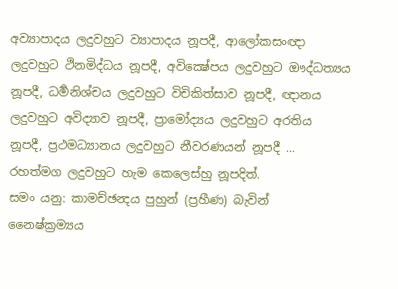අව්‍යාපාදය ලදුවහුට ව්‍යාපාදය නූපදී, ආලෝකසංඥා ලදුවහුට ථිනමිද්ධය නූපදී, අවික්‍ෂේපය ලදුවහුට ඖද්ධත්‍යය නූපදී, ධර්‍මනිශ්චය ලදුවහුට විචිකිත්සාව නූපදී, ඥානය ලදුවහුට අවිද්‍යාව නූපදී, ප්‍රාමෝද්‍යය ලදුවහුට අරතිය නූපදී, ප්‍රථමධ්‍යානය ලදුවහුට නීවරණයන් නූපදී ... රහත්මග ලදුවහුට හැම කෙලෙස්හු නූපදිත්.
සමං යනු: කාමච්ඡන්‍දය පුහුන් (ප්‍රහීණ) බැවින් නෛෂ්ක්‍රම්‍යය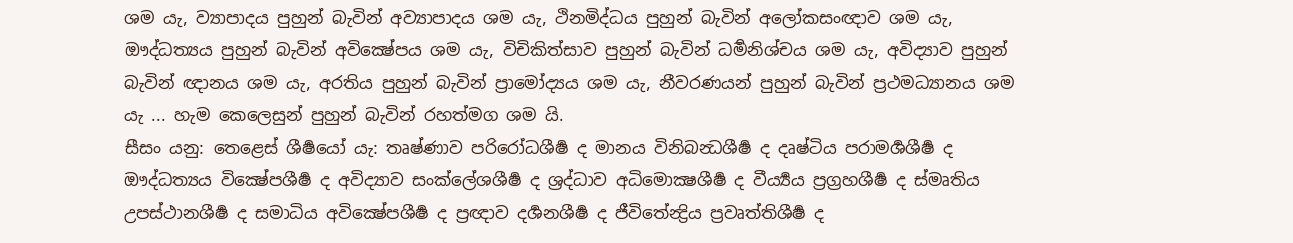ශම යැ, ව්‍යාපාදය පුහුන් බැවින් අව්‍යාපාදය ශම යැ, ථිනමිද්ධය පුහුන් බැවින් අලෝකසංඥාව ශම යැ, ඖද්ධත්‍යය පුහුන් බැවින් අවික්‍ෂේපය ශම යැ, විචිකිත්සාව පුහුන් බැවින් ධර්‍මනිශ්චය ශම යැ, අවිද්‍යාව පුහුන් බැවින් ඥානය ශම යැ, අරතිය පුහුන් බැවින් ප්‍රාමෝද්‍යය ශම යැ, නීවරණයන් පුහුන් බැවින් ප්‍රථමධ්‍යානය ශම යැ ... හැම කෙලෙසුන් පුහුන් බැවින් රහත්මග ශම යි.
සීසං යනු: තෙළෙස් ශීර්‍ෂයෝ යැ: තෘෂ්ණාව පරිරෝධශීර්‍ෂ ද මානය විනිබන්‍ධශීර්‍ෂ ද දෘෂ්ටිය පරාමර්‍ශශීර්‍ෂ ද ඖද්ධත්‍යය වික්‍ෂේපශීර්‍ෂ ද අවිද්‍යාව සංක්ලේශශීර්‍ෂ ද ශ්‍රද්ධාව අධිමොක්‍ෂශීර්‍ෂ ද වීර්‍ය්‍යය ප්‍රග්‍රහශීර්‍ෂ ද ස්මෘතිය උපස්ථානශීර්‍ෂ ද සමාධිය අවික්‍ෂේපශීර්‍ෂ ද ප්‍රඥාව දර්‍ශනශීර්‍ෂ ද ජීවිතේන්‍ද්‍රිය ප්‍රවෘත්තිශීර්‍ෂ ද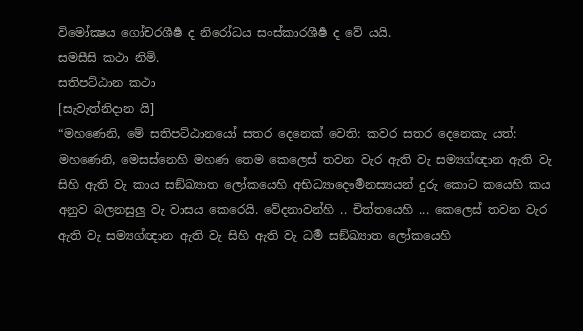විමෝක්‍ෂය ගෝචරශීර්‍ෂ ද නිරෝධය සංස්කාරශීර්‍ෂ ද වේ යයි.
සමසීසි කථා නිමි.
සතිපට්ඨාන කථා
[සැවැත්නිදාන යි]
“මහණෙනි, මේ සතිපට්ඨානයෝ සතර දෙනෙක් වෙති: කවර සතර දෙනෙකැ යත්: මහණෙනි, මෙසස්නෙහි මහණ තෙම කෙලෙස් තවන වැර ඇති වැ සම්‍යග්ඥාන ඇති වැ සිහි ඇති වැ කාය සඞ්ඛ්‍යාත ලෝකයෙහි අභිධ්‍යාදෞර්‍මනස්‍යයන් දුරු කොට කයෙහි කය අනුව බලනසුලු වැ වාසය කෙරෙයි. වේදනාවන්හි .. චිත්තයෙහි ... කෙලෙස් තවන වැර ඇති වැ සම්‍යග්ඥාන ඇති වැ සිහි ඇති වැ ධර්‍ම සඞ්ඛ්‍යාත ලෝකයෙහි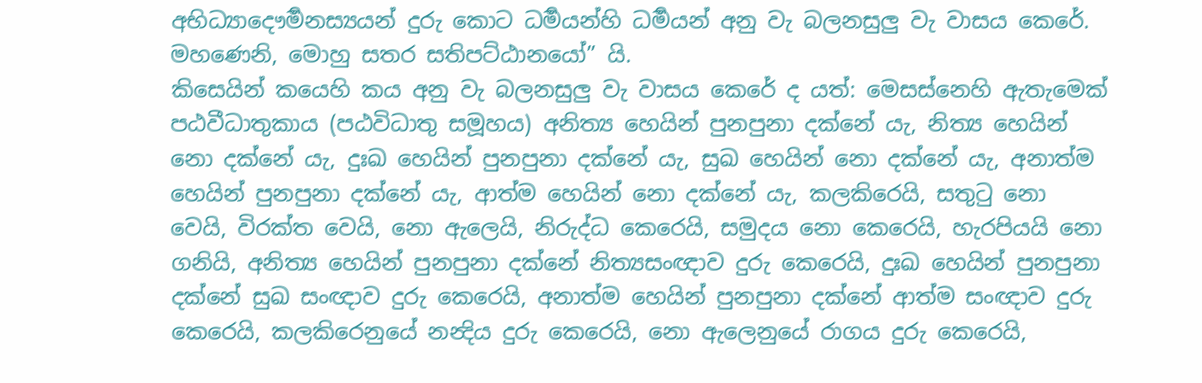අභිධ්‍යාදෞර්‍මනස්‍යයන් දුරු කොට ධර්‍මයන්හි ධර්‍මයන් අනු වැ බලනසුලු වැ වාසය කෙරේ. මහණෙනි, මොහු සතර සතිපට්ඨානයෝ” යි.
කිසෙයින් කයෙහි කය අනු වැ බලනසුලු වැ වාසය කෙරේ ද යත්: මෙසස්නෙහි ඇතැමෙක් පඨවීධාතුකාය (පඨවිධාතු සමූහය) අනිත්‍ය හෙයින් පුනපුනා දක්නේ යැ, නිත්‍ය හෙයින් නො දක්නේ යැ, දුඃඛ හෙයින් පුනපුනා දක්නේ යැ, සුඛ හෙයින් නො දක්නේ යැ, අනාත්ම හෙයින් පුනපුනා දක්නේ යැ, ආත්ම හෙයින් නො දක්නේ යැ, කලකිරෙයි, සතුටු නො වෙයි, විරක්ත වෙයි, නො ඇලෙයි, නිරුද්ධ කෙරෙයි, සමුදය නො කෙරෙයි, හැරපියයි නො ගනියි, අනිත්‍ය හෙයින් පුනපුනා දක්නේ නිත්‍යසංඥාව දුරු කෙරෙයි, දුඃඛ හෙයින් පුනපුනා දක්නේ සුඛ සංඥාව දුරු කෙරෙයි, අනාත්ම හෙයින් පුනපුනා දක්නේ ආත්ම සංඥාව දුරු කෙරෙයි, කලකිරෙනුයේ නන්‍දිය දුරු කෙරෙයි, නො ඇලෙනුයේ රාගය දුරු කෙරෙයි,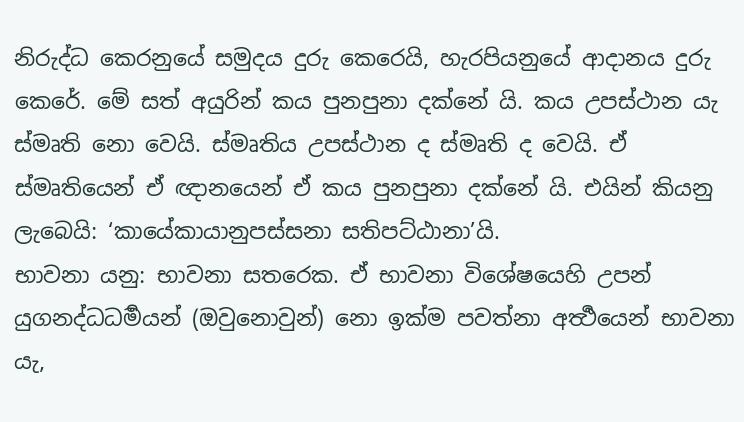නිරුද්ධ කෙරනුයේ සමුදය දුරු කෙරෙයි, හැරපියනුයේ ආදානය දුරු කෙරේ. මේ සත් අයුරින් කය පුනපුනා දක්නේ යි. කය උපස්ථාන යැ ස්මෘති නො වෙයි. ස්මෘතිය උපස්ථාන ද ස්මෘති ද වෙයි. ඒ ස්මෘතියෙන් ඒ ඥානයෙන් ඒ කය පුනපුනා දක්නේ යි. එයින් කියනු ලැබෙයි: ‘කායේකායානුපස්සනා සතිපට්ඨානා’යි.
භාවනා යනු: භාවනා සතරෙක. ඒ භාවනා විශේෂයෙහි උපන් යුගනද්ධධර්‍මයන් (ඔවුනොවුන්) නො ඉක්ම පවත්නා අර්‍ත්‍ථයෙන් භාවනා යැ,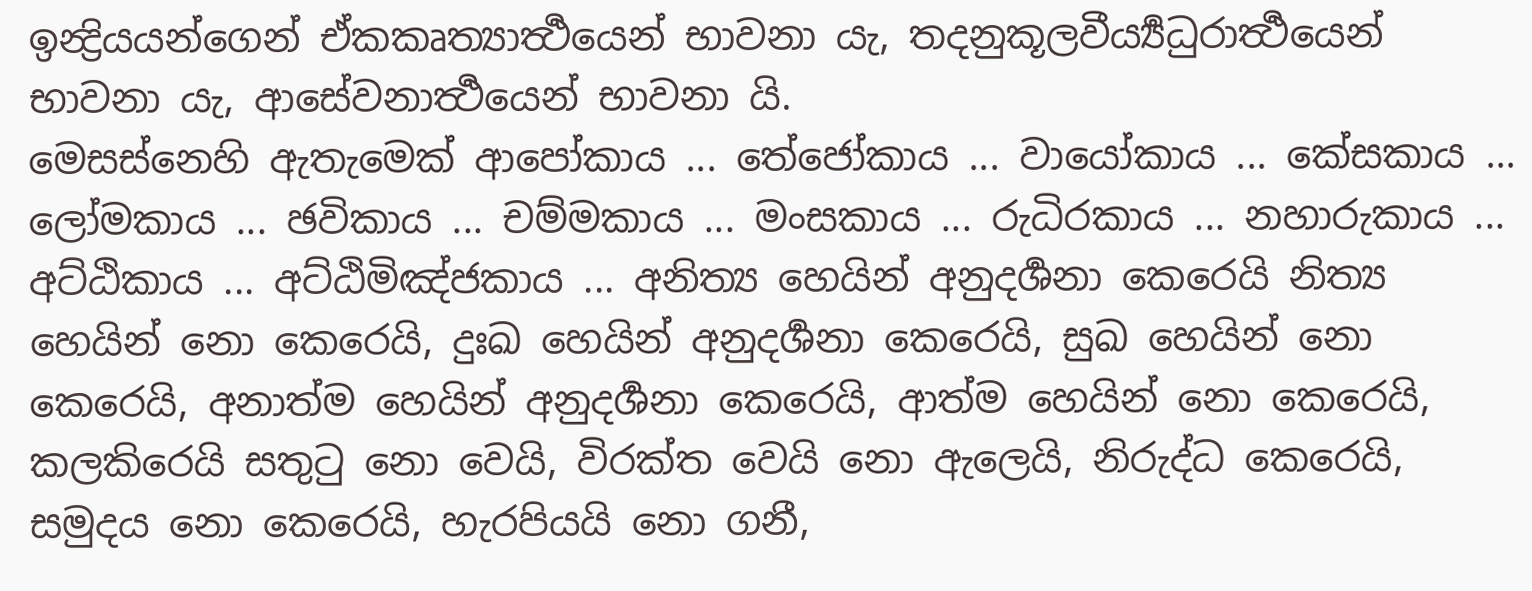ඉන්‍ද්‍රියයන්ගෙන් ඒකකෘත්‍යාර්‍ත්‍ථයෙන් භාවනා යැ, තදනුකූලවීර්‍ය්‍යධුරාර්‍ත්‍ථයෙන් භාවනා යැ, ආසේවනාර්‍ත්‍ථයෙන් භාවනා යි.
මෙසස්නෙහි ඇතැමෙක් ආපෝකාය ... තේජෝකාය ... වායෝකාය ... කේසකාය ... ලෝමකාය ... ඡවිකාය ... චම්මකාය ... මංසකාය ... රුධිරකාය ... නහාරුකාය ... අට්ඨිකාය ... අට්ඨිමිඤ්ජකාය ... අනිත්‍ය හෙයින් අනුදර්‍ශනා කෙරෙයි නිත්‍ය හෙයින් නො කෙරෙයි, දුඃඛ හෙයින් අනුදර්‍ශනා කෙරෙයි, සුඛ හෙයින් නො කෙරෙයි, අනාත්ම හෙයින් අනුදර්‍ශනා කෙරෙයි, ආත්ම හෙයින් නො කෙරෙයි, කලකිරෙයි සතුටු නො වෙයි, විරක්ත වෙයි නො ඇලෙයි, නිරුද්ධ කෙරෙයි, සමුදය නො කෙරෙයි, හැරපියයි නො ගනී,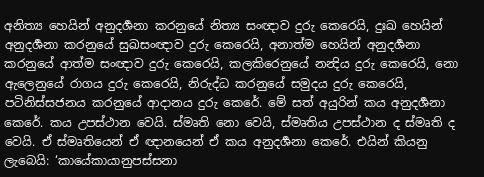අනිත්‍ය හෙයින් අනුදර්‍ශනා කරනුයේ නිත්‍ය සංඥාව දුරු කෙරෙයි, දුඃඛ හෙයින් අනුදර්‍ශනා කරනුයේ සුඛසංඥාව දුරු කෙරෙයි, අනාත්ම හෙයින් අනුදර්‍ශනා කරනුයේ ආත්ම සංඥාව දුරු කෙරෙයි, කලකිරෙනුයේ නන්‍දිය දුරු කෙරෙයි, නො ඇලෙනුයේ රාගය දුරු කෙරෙයි, නිරුද්ධ කරනුයේ සමුදය දුරු කෙරෙයි, පටිනිස්සජනය කරනුයේ ආදානය දුරු කෙරේ. මේ සත් අයුරින් කය අනුදර්‍ශනා කෙරේ. කය උපස්ථාන වෙයි. ස්මෘති නො වෙයි, ස්මෘතිය උපස්ථාන ද ස්මෘති ද වෙයි. ඒ ස්මෘතියෙන් ඒ ඥානයෙන් ඒ කය අනුදර්‍ශනා කෙරේ. එයින් කියනු ලැබෙයි: ‘කායේකායානුපස්සනා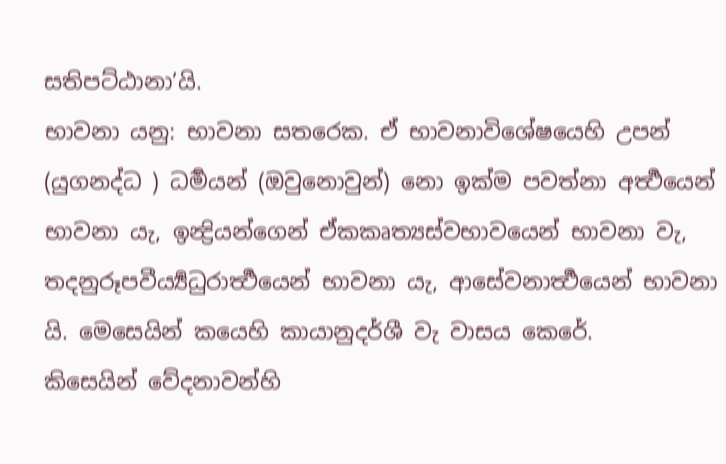සතිපට්ඨානා’යි.
භාවනා යනු: භාවනා සතරෙක. ඒ භාවනාවිශේෂයෙහි උපන් (යුගනද්ධ ) ධර්‍මයන් (ඔවුනොවුන්) නො ඉක්ම පවත්නා අර්‍ත්‍ථයෙන් භාවනා යැ, ඉන්‍ද්‍රියන්ගෙන් ඒකකෘත්‍යස්වභාවයෙන් භාවනා වැ, තදනුරූපවීර්‍ය්‍යධුරාර්‍ත්‍ථයෙන් භාවනා යැ, ආසේවනාර්‍ත්‍ථයෙන් භාවනා යි. මෙසෙයින් කයෙහි කායානුදර්ශී වැ වාසය කෙරේ.
කිසෙයින් වේදනාවන්හි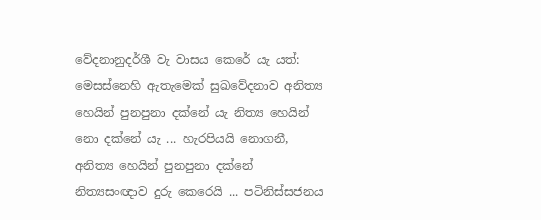වේදනානුදර්ශී වැ වාසය කෙරේ යැ යත්: මෙසස්නෙහි ඇතැමෙක් සුඛවේදනාව අනිත්‍ය හෙයින් පුනපුනා දක්නේ යැ නිත්‍ය හෙයින් නො දක්නේ යැ ... හැරපියයි නොගනී, අනිත්‍ය හෙයින් පුනපුනා දක්නේ නිත්‍යසංඥාව දුරු කෙරෙයි ... පටිනිස්සජනය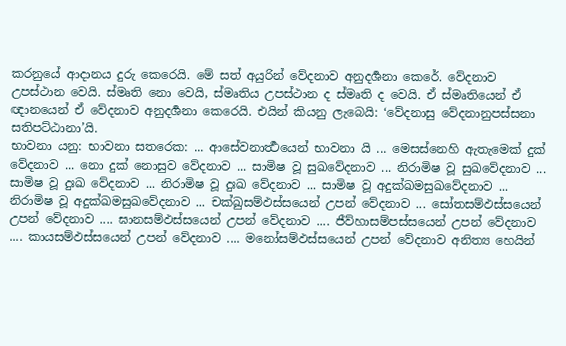කරනුයේ ආදානය දුරු කෙරෙයි. මේ සත් අයුරින් වේදනාව අනුදර්‍ශනා කෙරේ. වේදනාව උපස්ථාන වෙයි. ස්මෘති නො වෙයි, ස්මෘතිය උපස්ථාන ද ස්මෘති ද වෙයි. ඒ ස්මෘතියෙන් ඒ ඥානයෙන් ඒ වේදනාව අනුදර්‍ශනා කෙරෙයි. එයින් කියනු ලැබෙයි: ‘වේදනාසු වේදනානුපස්සනා සතිපට්ඨානා’යි.
භාවනා යනු: භාවනා සතරෙක: ... ආසේවනාර්‍ත්‍ථයෙන් භාවනා යි ... මෙසස්නෙහි ඇතැමෙක් දුක් වේදනාව ... නො දුක් නොසුව වේදනාව ... සාමිෂ වූ සුඛවේදනාව ... නිරාමිෂ වූ සුඛවේදනාව ... සාමිෂ වූ දුඃඛ වේදනාව ... නිරාමිෂ වූ දුඃඛ වේදනාව ... සාමිෂ වූ අදුක්ඛමසුඛවේදනාව ... නිරාමිෂ වූ අදුක්ඛමසුඛවේදනාව ... චක්ඛුසම්ඵස්සයෙන් උපන් වේදනාව ... සෝතසම්ඵස්සයෙන් උපන් වේදනාව .... ඝානසම්ඵස්සයෙන් උපන් වේදනාව .... ජීව්හාසම්පස්සයෙන් උපන් වේදනාව .... කායසම්ඵස්සයෙන් උපන් වේදනාව .... මනෝසම්ඵස්සයෙන් උපන් වේදනාව අනිත්‍ය හෙයින්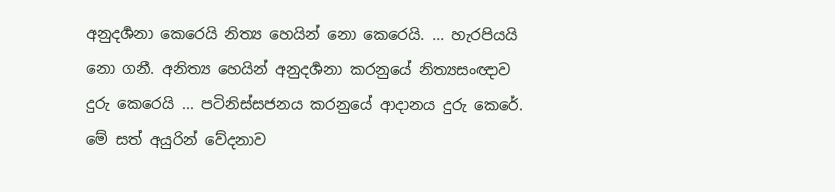අනුදර්‍ශනා කෙරෙයි නිත්‍ය හෙයින් නො කෙරෙයි. ... හැරපියයි නො ගනී. අනිත්‍ය හෙයින් අනුදර්‍ශනා කරනුයේ නිත්‍යසංඥාව දුරු කෙරෙයි ... පටිනිස්සජනය කරනුයේ ආදානය දුරු කෙරේ. මේ සත් අයුරින් වේදනාව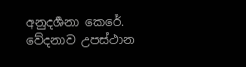අනුදර්‍ශනා කෙරේ. වේදනාව උපස්ථාන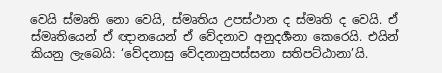වෙයි ස්මෘති නො වෙයි, ස්මෘතිය උපස්ථාන ද ස්මෘති ද වෙයි. ඒ ස්මෘතියෙන් ඒ ඥානයෙන් ඒ වේදනාව අනුදර්‍ශනා කෙරෙයි. එයින් කියනු ලැබෙයි: ‘වේදනාසු වේදනානුපස්සනා සතිපට්ඨානා’යි.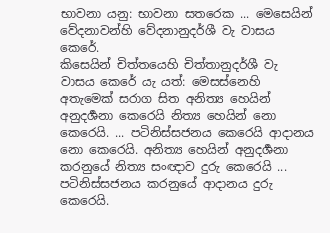භාවනා යනු: භාවනා සතරෙක ... මෙසෙයින් වේදනාවන්හි වේදනානුදර්ශී වැ වාසය කෙරේ.
කිසෙයින් චිත්තයෙහි චිත්තානුදර්ශී වැ වාසය කෙරේ යැ යත්: මෙසස්නෙහි අතැමෙක් සරාග සිත අනිත්‍ය හෙයින් අනුදර්‍ශනා කෙරෙයි නිත්‍ය හෙයින් නො කෙරෙයි. ... පටිනිස්සජනය කෙරෙයි ආදානය නො කෙරෙයි. අනිත්‍ය හෙයින් අනුදර්‍ශනා කරනුයේ නිත්‍ය සංඥාව දුරු කෙරෙයි ... පටිනිස්සජනය කරනුයේ ආදානය දුරු කෙරෙයි.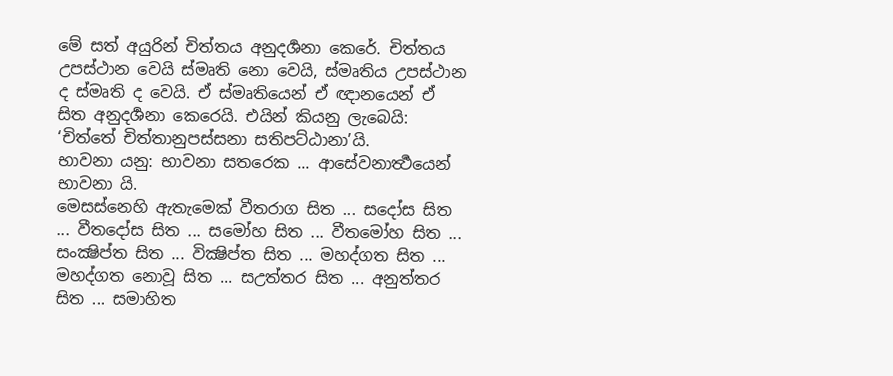මේ සත් අයුරින් චිත්තය අනුදර්‍ශනා කෙරේ. චිත්තය උපස්ථාන වෙයි ස්මෘති නො වෙයි, ස්මෘතිය උපස්ථාන ද ස්මෘති ද වෙයි. ඒ ස්මෘතියෙන් ඒ ඥානයෙන් ඒ සිත අනුදර්‍ශනා කෙරෙයි. එයින් කියනු ලැබෙයි: ‘චිත්තේ චිත්තානුපස්සනා සතිපට්ඨානා’යි.
භාවනා යනු: භාවනා සතරෙක ... ආසේවනාර්‍ත්‍ථයෙන් භාවනා යි.
මෙසස්නෙහි ඇතැමෙක් වීතරාග සිත ... සදෝස සිත ... වීතදෝස සිත ... සමෝහ සිත ... වීතමෝහ සිත ... සංක්‍ෂිප්ත සිත ... වික්‍ෂිප්ත සිත ... මහද්ගත සිත ... මහද්ගත නොවූ සිත ... සඋත්තර සිත ... අනුත්තර සිත ... සමාහිත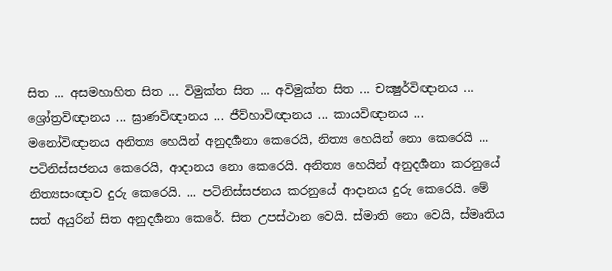සිත ... අසමහාහිත සිත ... විමුක්ත සිත ... අවිමුක්ත සිත ... චක්‍ෂුර්විඥානය ... ශ්‍රෝත්‍රවිඥානය ... ඝ්‍රාණවිඥානය ... ජීව්හාවිඥානය ... කායවිඥානය ... මනෝවිඥානය අනිත්‍ය හෙයින් අනුදර්‍ශනා කෙරෙයි, නිත්‍ය හෙයින් නො කෙරෙයි ... පටිනිස්සජනය කෙරෙයි, ආදානය නො කෙරෙයි. අනිත්‍ය හෙයින් අනුදර්‍ශනා කරනුයේ නිත්‍යසංඥාව දුරු කෙරෙයි. ... පටිනිස්සජනය කරනුයේ ආදානය දුරු කෙරෙයි. මේ සත් අයුරින් සිත අනුදර්‍ශනා කෙරේ. සිත උපස්ථාන වෙයි. ස්මාති නො වෙයි, ස්මෘතිය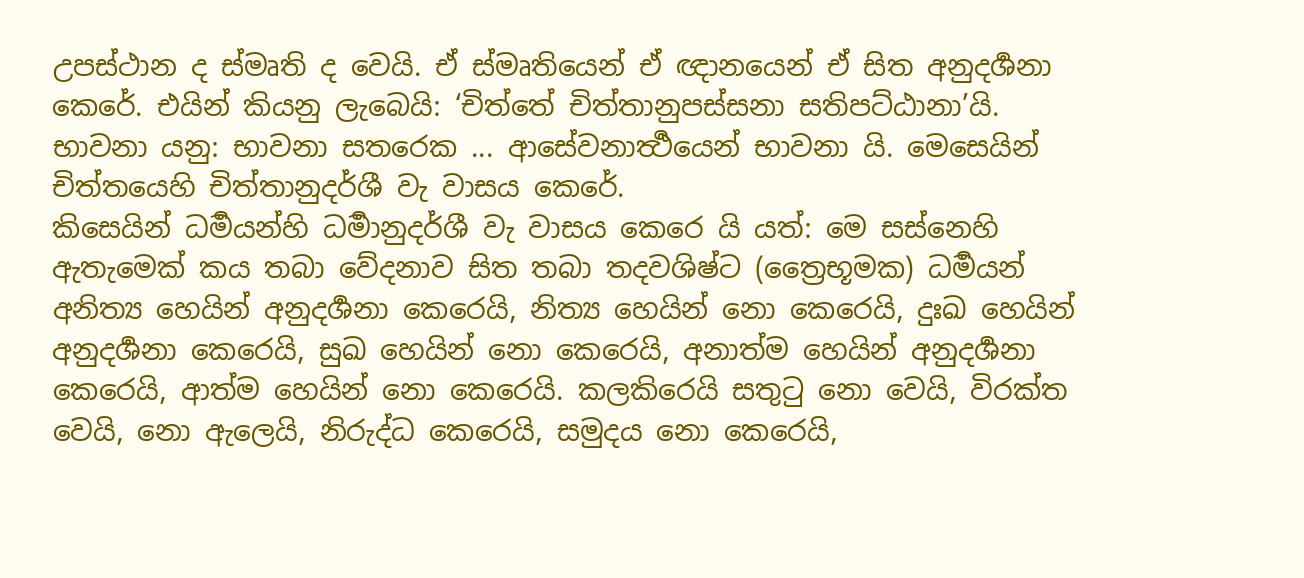උපස්ථාන ද ස්මෘති ද වෙයි. ඒ ස්මෘතියෙන් ඒ ඥානයෙන් ඒ සිත අනුදර්‍ශනා කෙරේ. එයින් කියනු ලැබෙයි: ‘චිත්තේ චිත්තානුපස්සනා සතිපට්ඨානා’යි.
භාවනා යනු: භාවනා සතරෙක ... ආසේවනාර්‍ත්‍ථයෙන් භාවනා යි. මෙසෙයින් චිත්තයෙහි චිත්තානුදර්ශී වැ වාසය කෙරේ.
කිසෙයින් ධර්‍මයන්හි ධර්‍මානුදර්ශී වැ වාසය කෙරෙ යි යත්: මෙ සස්නෙහි ඇතැමෙක් කය තබා වේදනාව සිත තබා තදවශිෂ්ට (ත්‍රෛභූමක) ධර්‍මයන් අනිත්‍ය හෙයින් අනුදර්‍ශනා කෙරෙයි, නිත්‍ය හෙයින් නො කෙරෙයි, දුඃඛ හෙයින් අනුදර්‍ශනා කෙරෙයි, සුඛ හෙයින් නො කෙරෙයි, අනාත්ම හෙයින් අනුදර්‍ශනා කෙරෙයි, ආත්ම හෙයින් නො කෙරෙයි. කලකිරෙයි සතුටු නො වෙයි, විරක්ත වෙයි, නො ඇලෙයි, නිරුද්ධ කෙරෙයි, සමුදය නො කෙරෙයි,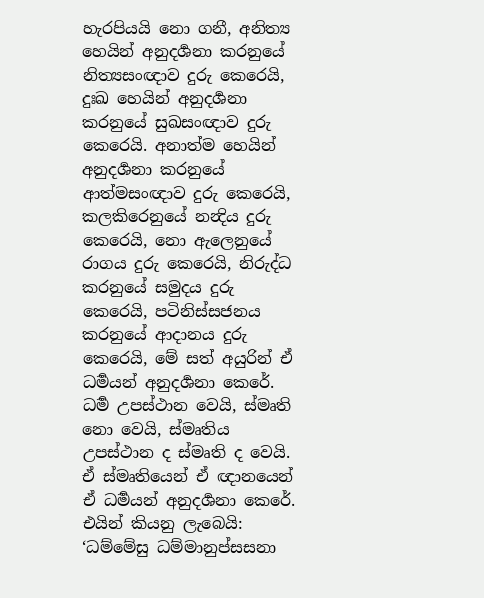හැරපියයි නො ගනී, අනිත්‍ය හෙයින් අනුදර්‍ශනා කරනුයේ නිත්‍යසංඥාව දුරු කෙරෙයි, දුඃඛ හෙයින් අනුදර්‍ශනා කරනුයේ සුඛසංඥාව දුරු කෙරෙයි. අනාත්ම හෙයින් අනුදර්‍ශනා කරනුයේ ආත්මසංඥාව දුරු කෙරෙයි, කලකිරෙනුයේ නන්‍දිය දුරු කෙරෙයි, නො ඇලෙනුයේ රාගය දුරු කෙරෙයි, නිරුද්ධ කරනුයේ සමුදය දුරු කෙරෙයි, පටිනිස්සජනය කරනුයේ ආදානය දුරු කෙරෙයි, මේ සත් අයුරින් ඒ ධර්‍මයන් අනුදර්‍ශනා කෙරේ. ධර්‍ම උපස්ථාන වෙයි, ස්මෘති නො වෙයි, ස්මෘතිය උපස්ථාන ද ස්මෘති ද වෙයි. ඒ ස්මෘතියෙන් ඒ ඥානයෙන් ඒ ධර්‍මයන් අනුදර්‍ශනා කෙරේ. එයින් කියනු ලැබෙයි: ‘ධම්මේසු ධම්මානුප්සසනා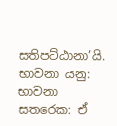සතිපට්ඨානා’යි.
භාවනා යනු: භාවනා සතරෙක: ඒ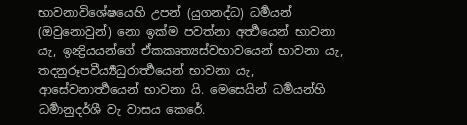භාවනාවිශේෂයෙහි උපන් (යුගනද්ධ) ධර්‍මයන් (ඔවුනොවුන්) නො ඉක්ම පවත්නා අර්‍ත්‍ථයෙන් භාවනා යැ, ඉන්‍ද්‍රියයන්ගේ ඒකකෘත්‍යස්වභාවයෙන් භාවනා යැ, තදනුරූපවීර්‍ය්‍යධුරාර්‍ත්‍ථයෙන් භාවනා යැ, ආසේවනාර්‍ත්‍ථයෙන් භාවනා යි. මෙසෙයින් ධර්‍මයන්හි ධර්‍මානුදර්ශී වැ වාසය කෙරේ.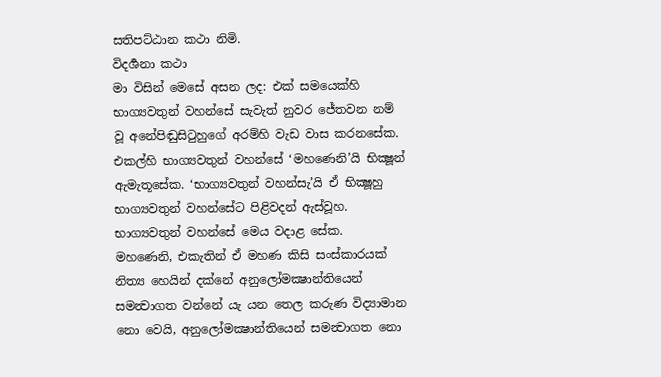සතිපට්ඨාන කථා නිමි.
විදර්‍ශනා කථා
මා විසින් මෙසේ අසන ලද: එක් සමයෙක්හි භාග්‍යවතුන් වහන්සේ සැවැත් නුවර ජේතවන නම් වූ අනේපිඬුසිටුහුගේ අරම්හි වැඩ වාස කරනසේක. එකල්හි භාග්‍යවතුන් වහන්සේ ‘මහණෙනි’යි භික්‍ෂූන් ඇමැතූසේක. ‘භාග්‍යවතුන් වහන්සැ’යි ඒ භික්‍ෂූහු භාග්‍යවතුන් වහන්සේට පිළිවදන් ඇස්වූහ. භාග්‍යවතුන් වහන්සේ මෙය වදාළ සේක.
මහණෙනි, එකැතින් ඒ මහණ කිසි සංස්කාරයක් නිත්‍ය හෙයින් දක්නේ අනුලෝමක්‍ෂාන්තියෙන් සමන්‍වාගත වන්නේ යැ යන තෙල කරුණ විද්‍යාමාන නො වෙයි, අනුලෝමක්‍ෂාන්තියෙන් සමන්‍වාගත නො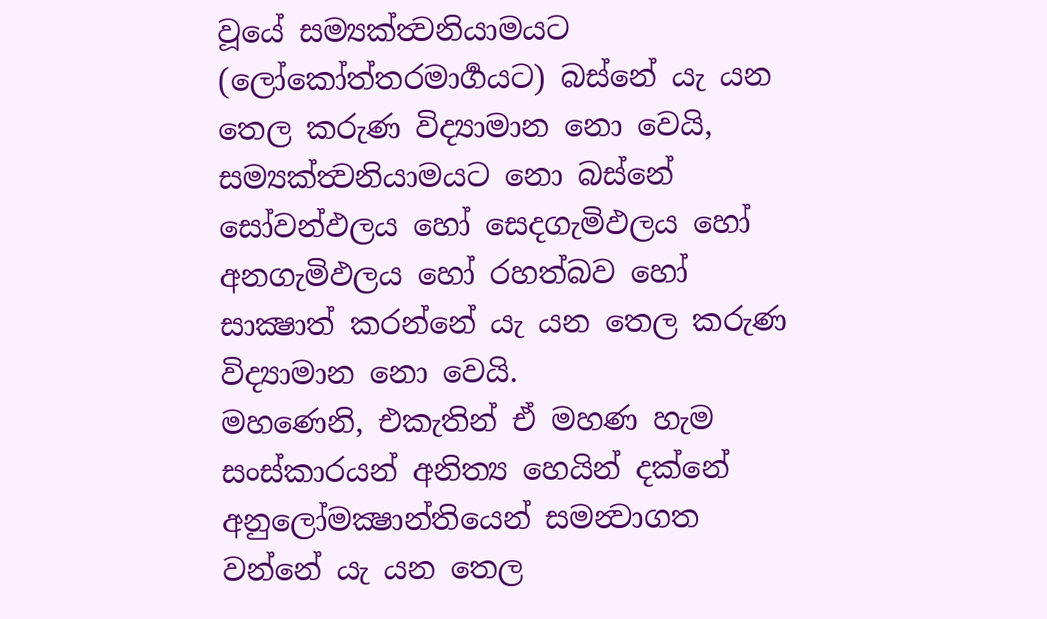වූයේ සම්‍යක්ත්‍වනියාමයට (ලෝකෝත්තරමාර්‍ගයට) බස්නේ යැ යන තෙල කරුණ විද්‍යාමාන නො වෙයි, සම්‍යක්ත්‍වනියාමයට නො බස්නේ සෝවන්ඵලය හෝ සෙදගැමිඵලය හෝ අනගැමිඵලය හෝ රහත්බව හෝ සාක්‍ෂාත් කරන්නේ යැ යන තෙල කරුණ විද්‍යාමාන නො වෙයි.
මහණෙනි, එකැතින් ඒ මහණ හැම සංස්කාරයන් අනිත්‍ය හෙයින් දක්නේ අනුලෝමක්‍ෂාන්තියෙන් සමන්‍වාගත වන්නේ යැ යන තෙල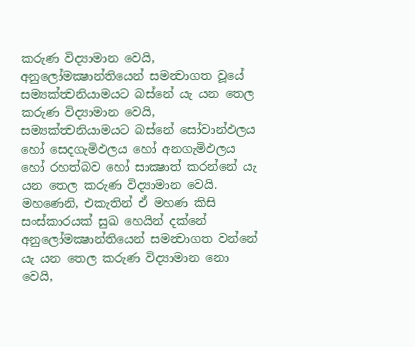කරුණ විද්‍යාමාන වෙයි, අනුලෝමක්‍ෂාන්තියෙන් සමන්‍වාගත වූයේ සම්‍යක්ත්‍වනියාමයට බස්නේ යැ යන තෙල කරුණ විද්‍යාමාන වෙයි, සම්‍යක්ත්‍වනියාමයට බස්නේ සෝවාන්ඵලය හෝ සෙදගැමිඵලය හෝ අනගැමිඵලය හෝ රහත්බව හෝ සාක්‍ෂාත් කරන්නේ යැ යන තෙල කරුණ විද්‍යාමාන වෙයි.
මහණෙනි, එකැතින් ඒ මහණ කිසි සංස්කාරයක් සුඛ හෙයින් දක්නේ අනුලෝමක්‍ෂාන්තියෙන් සමන්‍වාගත වන්නේ යැ යන තෙල කරුණ විද්‍යාමාන නො වෙයි,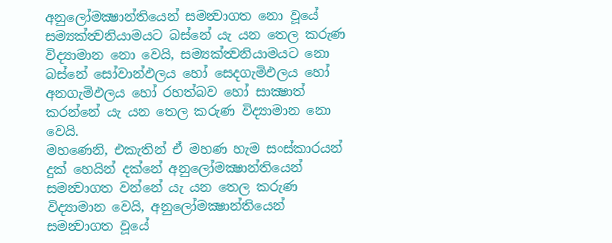අනුලෝමක්‍ෂාන්තියෙන් සමන්‍වාගත නො වූයේ සම්‍යක්ත්‍වනියාමයට බස්නේ යැ යන තෙල කරුණ විද්‍යාමාන නො වෙයි, සම්‍යක්ත්‍වනියාමයට නො බස්නේ සෝවාන්ඵලය හෝ සෙදගැමිඵලය හෝ අනගැමිඵලය හෝ රහත්බව හෝ සාක්‍ෂාත් කරන්නේ යැ යන තෙල කරුණ විද්‍යාමාන නො වෙයි.
මහණෙනි, එකැතින් ඒ මහණ හැම සංස්කාරයන් දුක් හෙයින් දක්නේ අනුලෝමක්‍ෂාන්තියෙන් සමන්‍වාගත වන්නේ යැ යන තෙල කරුණ විද්‍යාමාන වෙයි, අනුලෝමක්‍ෂාන්තියෙන් සමන්‍වාගත වූයේ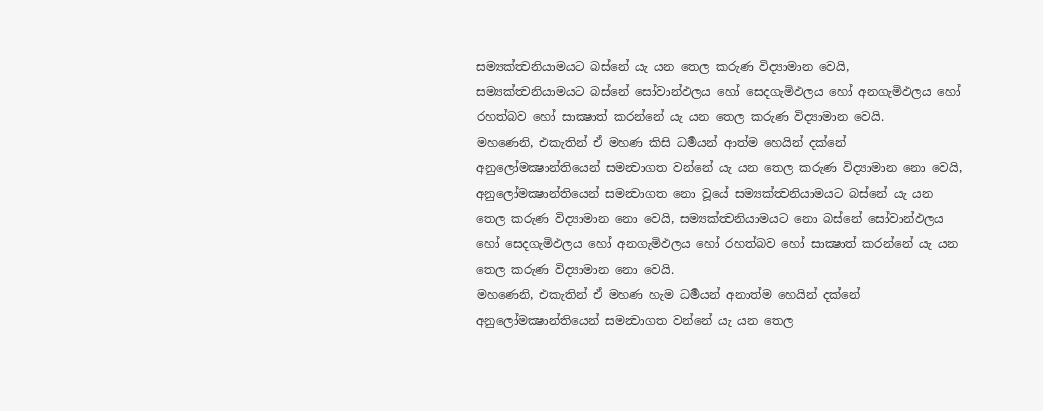සම්‍යක්ත්‍වනියාමයට බස්නේ යැ යන තෙල කරුණ විද්‍යාමාන වෙයි, සම්‍යක්ත්‍වනියාමයට බස්නේ සෝවාන්ඵලය හෝ සෙදගැමිඵලය හෝ අනගැමිඵලය හෝ රහත්බව හෝ සාක්‍ෂාත් කරන්නේ යැ යන තෙල කරුණ විද්‍යාමාන වෙයි.
මහණෙනි, එකැතින් ඒ මහණ කිසි ධර්‍මයන් ආත්ම හෙයින් දක්නේ අනුලෝමක්‍ෂාන්තියෙන් සමන්‍වාගත වන්නේ යැ යන තෙල කරුණ විද්‍යාමාන නො වෙයි, අනුලෝමක්‍ෂාන්තියෙන් සමන්‍වාගත නො වූයේ සම්‍යක්ත්‍වනියාමයට බස්නේ යැ යන තෙල කරුණ විද්‍යාමාන නො වෙයි, සම්‍යක්ත්‍වනියාමයට නො බස්නේ සෝවාන්ඵලය හෝ සෙදගැමිඵලය හෝ අනගැමිඵලය හෝ රහත්බව හෝ සාක්‍ෂාත් කරන්නේ යැ යන තෙල කරුණ විද්‍යාමාන නො වෙයි.
මහණෙනි, එකැතින් ඒ මහණ හැම ධර්‍මයන් අනාත්ම හෙයින් දක්නේ අනුලෝමක්‍ෂාන්තියෙන් සමන්‍වාගත වන්නේ යැ යන තෙල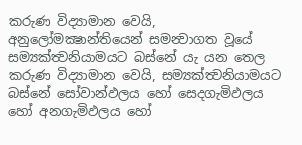කරුණ විද්‍යාමාන වෙයි, අනුලෝමක්‍ෂාන්තියෙන් සමන්‍වාගත වූයේ සම්‍යක්ත්‍වනියාමයට බස්නේ යැ යන තෙල කරුණ විද්‍යාමාන වෙයි, සම්‍යක්ත්‍වනියාමයට බස්නේ සෝවාන්ඵලය හෝ සෙදගැමිඵලය හෝ අනගැමිඵලය හෝ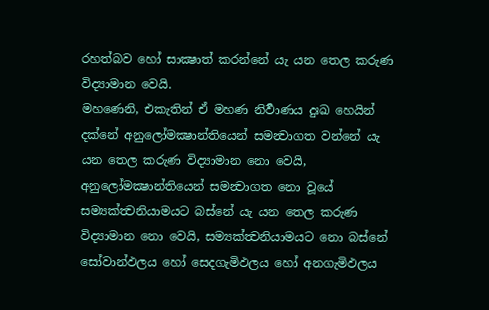රහත්බව හෝ සාක්‍ෂාත් කරන්නේ යැ යන තෙල කරුණ විද්‍යාමාන වෙයි.
මහණෙනි, එකැතින් ඒ මහණ නිර්‍වාණය දුඃඛ හෙයින් දක්නේ අනුලෝමක්‍ෂාන්තියෙන් සමන්‍වාගත වන්නේ යැ යන තෙල කරුණ විද්‍යාමාන නො වෙයි, අනුලෝමක්‍ෂාන්තියෙන් සමන්‍වාගත නො වූයේ සම්‍යක්ත්‍වනියාමයට බස්නේ යැ යන තෙල කරුණ විද්‍යාමාන නො වෙයි, සම්‍යක්ත්‍වනියාමයට නො බස්නේ සෝවාන්ඵලය හෝ සෙදගැමිඵලය හෝ අනගැමිඵලය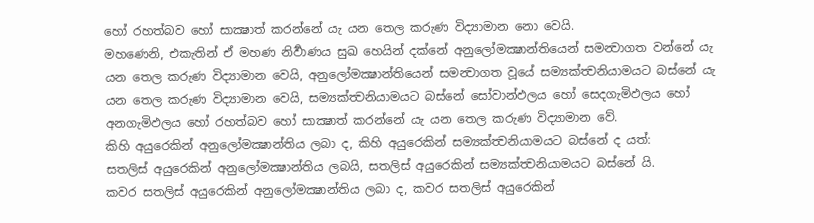හෝ රහත්බව හෝ සාක්‍ෂාත් කරන්නේ යැ යන තෙල කරුණ විද්‍යාමාන නො වෙයි.
මහණෙනි, එකැතින් ඒ මහණ නිර්‍වාණය සුඛ හෙයින් දක්නේ අනුලෝමක්‍ෂාන්තියෙන් සමන්‍වාගත වන්නේ යැ යන තෙල කරුණ විද්‍යාමාන වෙයි, අනුලෝමක්‍ෂාන්තියෙන් සමන්‍වාගත වූයේ සම්‍යක්ත්‍වනියාමයට බස්නේ යැ යන තෙල කරුණ විද්‍යාමාන වෙයි, සම්‍යක්ත්‍වනියාමයට බස්නේ සෝවාන්ඵලය හෝ සෙදගැමිඵලය හෝ අනගැමිඵලය හෝ රහත්බව හෝ සාක්‍ෂාත් කරන්නේ යැ යන තෙල කරුණ විද්‍යාමාන වේ.
කිහි අයුරෙකින් අනුලෝමක්‍ෂාන්තිය ලබා ද, කිහි අයුරෙකින් සම්‍යක්ත්‍වනියාමයට බස්නේ ද යත්:
සතලිස් අයුරෙකින් අනුලෝමක්‍ෂාන්තිය ලබයි, සතලිස් අයුරෙකින් සම්‍යක්ත්‍වනියාමයට බස්නේ යි.
කවර සතලිස් අයුරෙකින් අනුලෝමක්‍ෂාන්තිය ලබා ද, කවර සතලිස් අයුරෙකින්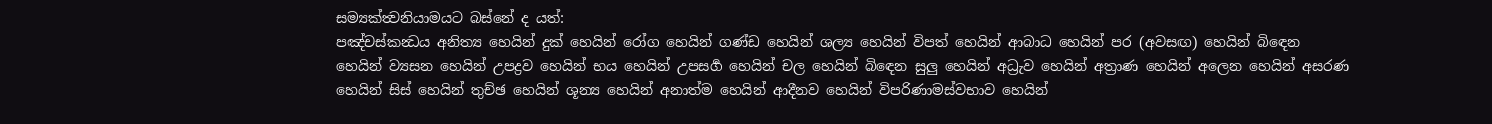සම්‍යක්ත්‍වනියාමයට බස්නේ ද යත්:
පඤ්චස්කන්‍ධය අනිත්‍ය හෙයින් දුක් හෙයින් රෝග හෙයින් ගණ්ඩ හෙයින් ශල්‍ය හෙයින් විපත් හෙයින් ආබාධ හෙයින් පර (අවසඟ) හෙයින් බිඳෙන හෙයින් ව්‍යසන හෙයින් උපද්‍රව හෙයින් භය හෙයින් උපසර්‍ග හෙයින් චල හෙයින් බිඳෙන සුලු හෙයින් අධ්‍රැව හෙයින් අත්‍රාණ හෙයින් අලෙන හෙයින් අසරණ හෙයින් සිස් හෙයින් තුච්ඡ හෙයින් ශූන්‍ය හෙයින් අනාත්ම හෙයින් ආදීනව හෙයින් විපරිණාමස්වභාව හෙයින්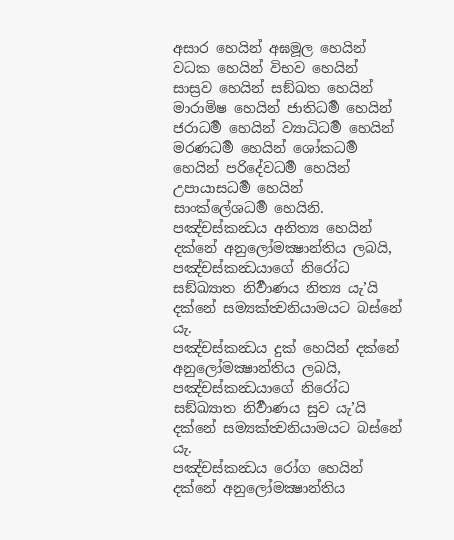අසාර හෙයින් අඝමූල හෙයින් වධක හෙයින් විභව හෙයින් සාස්‍රව හෙයින් සඞ්ඛත හෙයින් මාරාමිෂ හෙයින් ජාතිධර්‍ම හෙයින් ජරාධර්‍ම හෙයින් ව්‍යාධිධර්‍ම හෙයින් මරණධර්‍ම හෙයින් ශෝකධර්‍ම හෙයින් පරිදේවධර්‍ම හෙයින් උපායාසධර්‍ම හෙයින් සාංක්ලේශධර්‍ම හෙයිනි.
පඤ්චස්කන්‍ධය අනිත්‍ය හෙයින් දක්නේ අනුලෝමක්‍ෂාන්තිය ලබයි, පඤ්චස්කන්‍ධයාගේ නිරෝධ සඞ්ඛ්‍යාත නිර්‍වාණය නිත්‍ය යැ’යි දක්නේ සම්‍යක්ත්‍වනියාමයට බස්නේ යැ.
පඤ්චස්කන්‍ධය දුක් හෙයින් දක්නේ අනුලෝමක්‍ෂාන්තිය ලබයි, පඤ්චස්කන්‍ධයාගේ නිරෝධ සඞ්ඛ්‍යාත නිර්‍වාණය සුව යැ’යි දක්නේ සම්‍යක්ත්‍වනියාමයට බස්නේ යැ.
පඤ්චස්කන්‍ධය රෝග හෙයින් දක්නේ අනුලෝමක්‍ෂාන්තිය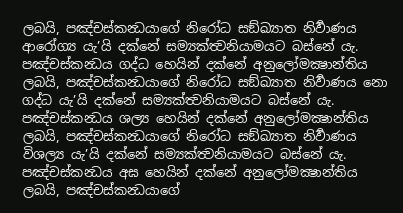ලබයි, පඤ්චස්කන්‍ධයාගේ නිරෝධ සඞ්ඛ්‍යාත නිර්‍වාණය ආරෝග්‍ය යැ’යි දක්නේ සම්‍යක්ත්‍වනියාමයට බස්නේ යැ.
පඤ්චස්කන්‍ධය ගද්ධ හෙයින් දක්නේ අනුලෝමක්‍ෂාන්තිය ලබයි, පඤ්චස්කන්‍ධයාගේ නිරෝධ සඞ්ඛ්‍යාත නිර්‍වාණය නො ගද්ධ යැ’යි දක්නේ සම්‍යක්ත්‍වනියාමයට බස්නේ යැ.
පඤ්චස්කන්‍ධය ශල්‍ය හෙයින් දක්නේ අනුලෝමක්‍ෂාන්තිය ලබයි, පඤ්චස්කන්‍ධයාගේ නිරෝධ සඞ්ඛ්‍යාත නිර්‍වාණය විශල්‍ය යැ’යි දක්නේ සම්‍යක්ත්‍වනියාමයට බස්නේ යැ.
පඤ්චස්කන්‍ධය අඝ හෙයින් දක්නේ අනුලෝමක්‍ෂාන්තිය ලබයි, පඤ්චස්කන්‍ධයාගේ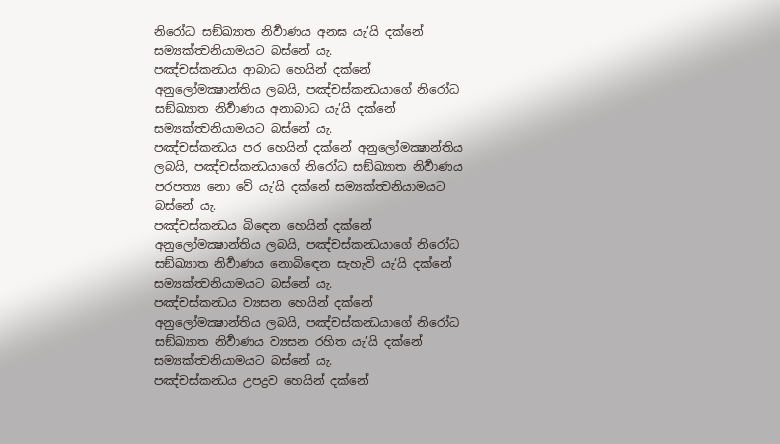නිරෝධ සඞ්ඛ්‍යාත නිර්‍වාණය අනඝ යැ’යි දක්නේ සම්‍යක්ත්‍වනියාමයට බස්නේ යැ.
පඤ්චස්කන්‍ධය ආබාධ හෙයින් දක්නේ අනුලෝමක්‍ෂාන්තිය ලබයි, පඤ්චස්කන්‍ධයාගේ නිරෝධ සඞ්ඛ්‍යාත නිර්‍වාණය අනාබාධ යැ’යි දක්නේ සම්‍යක්ත්‍වනියාමයට බස්නේ යැ.
පඤ්චස්කන්‍ධය පර හෙයින් දක්නේ අනුලෝමක්‍ෂාන්තිය ලබයි, පඤ්චස්කන්‍ධයාගේ නිරෝධ සඞ්ඛ්‍යාත නිර්‍වාණය පරපත්‍ය නො වේ යැ’යි දක්නේ සම්‍යක්ත්‍වනියාමයට බස්නේ යැ.
පඤ්චස්කන්‍ධය බිඳෙන හෙයින් දක්නේ අනුලෝමක්‍ෂාන්තිය ලබයි, පඤ්චස්කන්‍ධයාගේ නිරෝධ සඞ්ඛ්‍යාත නිර්‍වාණය නොබිඳෙන සැහැවි යැ’යි දක්නේ සම්‍යක්ත්‍වනියාමයට බස්නේ යැ.
පඤ්චස්කන්‍ධය ව්‍යසන හෙයින් දක්නේ අනුලෝමක්‍ෂාන්තිය ලබයි, පඤ්චස්කන්‍ධයාගේ නිරෝධ සඞ්ඛ්‍යාත නිර්‍වාණය ව්‍යසන රහිත යැ’යි දක්නේ සම්‍යක්ත්‍වනියාමයට බස්නේ යැ.
පඤ්චස්කන්‍ධය උපද්‍රව හෙයින් දක්නේ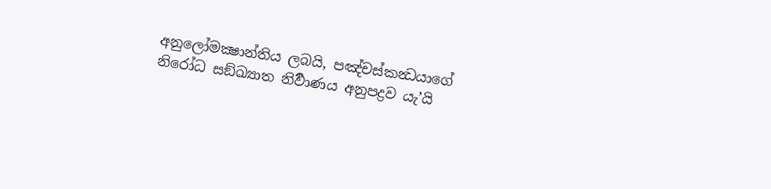අනුලෝමක්‍ෂාන්තිය ලබයි, පඤ්චස්කන්‍ධයාගේ නිරෝධ සඞ්ඛ්‍යාත නිර්‍වාණය අනුපද්‍රව යැ’යි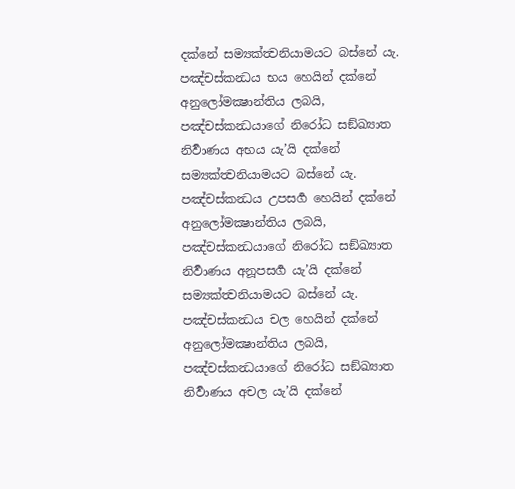දක්නේ සම්‍යක්ත්‍වනියාමයට බස්නේ යැ.
පඤ්චස්කන්‍ධය භය හෙයින් දක්නේ අනුලෝමක්‍ෂාන්තිය ලබයි, පඤ්චස්කන්‍ධයාගේ නිරෝධ සඞ්ඛ්‍යාත නිර්‍වාණය අභය යැ’යි දක්නේ සම්‍යක්ත්‍වනියාමයට බස්නේ යැ.
පඤ්චස්කන්‍ධය උපසර්‍ග හෙයින් දක්නේ අනුලෝමක්‍ෂාන්තිය ලබයි, පඤ්චස්කන්‍ධයාගේ නිරෝධ සඞ්ඛ්‍යාත නිර්‍වාණය අනූපසර්‍ග යැ’යි දක්නේ සම්‍යක්ත්‍වනියාමයට බස්නේ යැ.
පඤ්චස්කන්‍ධය චල හෙයින් දක්නේ අනුලෝමක්‍ෂාන්තිය ලබයි, පඤ්චස්කන්‍ධයාගේ නිරෝධ සඞ්ඛ්‍යාත නිර්‍වාණය අචල යැ’යි දක්නේ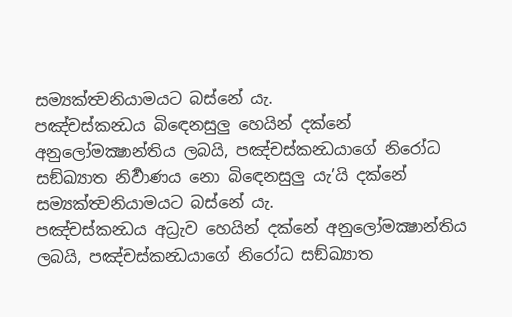සම්‍යක්ත්‍වනියාමයට බස්නේ යැ.
පඤ්චස්කන්‍ධය බිඳෙනසුලු හෙයින් දක්නේ අනුලෝමක්‍ෂාන්තිය ලබයි, පඤ්චස්කන්‍ධයාගේ නිරෝධ සඞ්ඛ්‍යාත නිර්‍වාණය නො බිඳෙනසුලු යැ’යි දක්නේ සම්‍යක්ත්‍වනියාමයට බස්නේ යැ.
පඤ්චස්කන්‍ධය අධ්‍රැව හෙයින් දක්නේ අනුලෝමක්‍ෂාන්තිය ලබයි, පඤ්චස්කන්‍ධයාගේ නිරෝධ සඞ්ඛ්‍යාත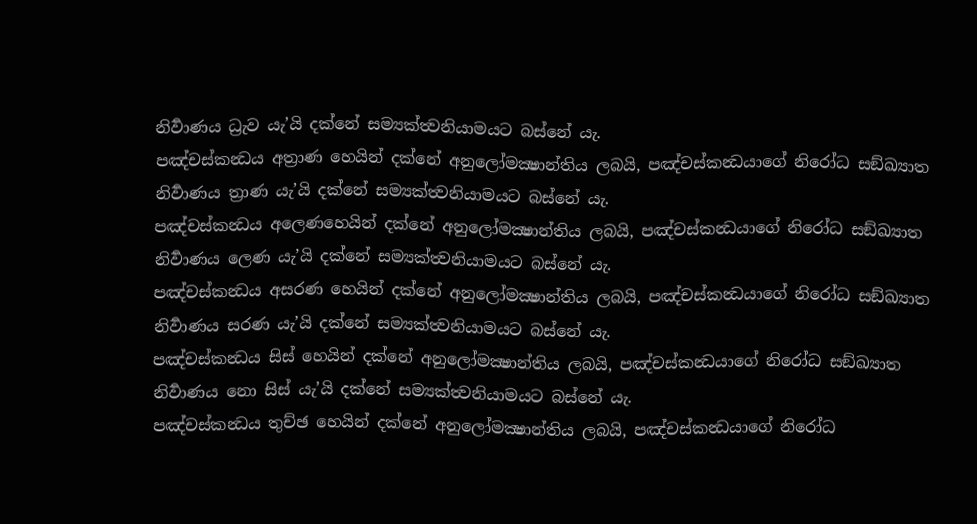නිර්‍වාණය ධ්‍රැව යැ’යි දක්නේ සම්‍යක්ත්‍වනියාමයට බස්නේ යැ.
පඤ්චස්කන්‍ධය අත්‍රාණ හෙයින් දක්නේ අනුලෝමක්‍ෂාන්තිය ලබයි, පඤ්චස්කන්‍ධයාගේ නිරෝධ සඞ්ඛ්‍යාත නිර්‍වාණය ත්‍රාණ යැ’යි දක්නේ සම්‍යක්ත්‍වනියාමයට බස්නේ යැ.
පඤ්චස්කන්‍ධය අලෙණහෙයින් දක්නේ අනුලෝමක්‍ෂාන්තිය ලබයි, පඤ්චස්කන්‍ධයාගේ නිරෝධ සඞ්ඛ්‍යාත නිර්‍වාණය ලෙණ යැ’යි දක්නේ සම්‍යක්ත්‍වනියාමයට බස්නේ යැ.
පඤ්චස්කන්‍ධය අසරණ හෙයින් දක්නේ අනුලෝමක්‍ෂාන්තිය ලබයි, පඤ්චස්කන්‍ධයාගේ නිරෝධ සඞ්ඛ්‍යාත නිර්‍වාණය සරණ යැ’යි දක්නේ සම්‍යක්ත්‍වනියාමයට බස්නේ යැ.
පඤ්චස්කන්‍ධය සිස් හෙයින් දක්නේ අනුලෝමක්‍ෂාන්තිය ලබයි, පඤ්චස්කන්‍ධයාගේ නිරෝධ සඞ්ඛ්‍යාත නිර්‍වාණය නො සිස් යැ’යි දක්නේ සම්‍යක්ත්‍වනියාමයට බස්නේ යැ.
පඤ්චස්කන්‍ධය තුච්ඡ හෙයින් දක්නේ අනුලෝමක්‍ෂාන්තිය ලබයි, පඤ්චස්කන්‍ධයාගේ නිරෝධ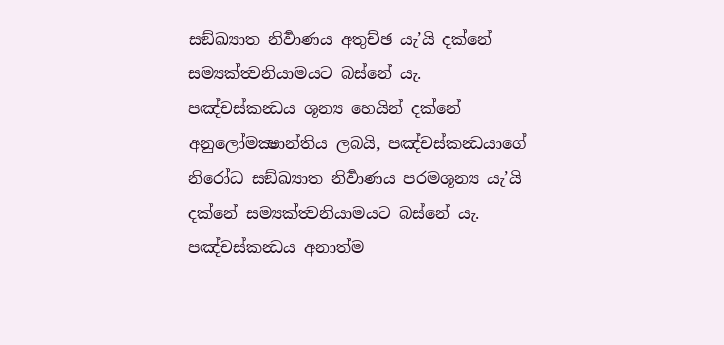සඞ්ඛ්‍යාත නිර්‍වාණය අතුච්ඡ යැ’යි දක්නේ සම්‍යක්ත්‍වනියාමයට බස්නේ යැ.
පඤ්චස්කන්‍ධය ශූන්‍ය හෙයින් දක්නේ අනුලෝමක්‍ෂාන්තිය ලබයි, පඤ්චස්කන්‍ධයාගේ නිරෝධ සඞ්ඛ්‍යාත නිර්‍වාණය පරමශූන්‍ය යැ’යි දක්නේ සම්‍යක්ත්‍වනියාමයට බස්නේ යැ.
පඤ්චස්කන්‍ධය අනාත්ම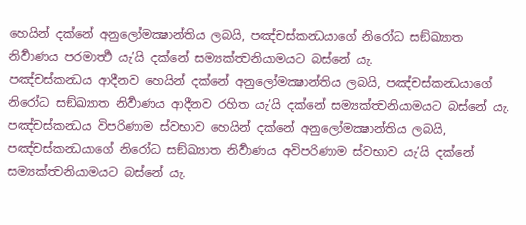හෙයින් දක්නේ අනුලෝමක්‍ෂාන්තිය ලබයි, පඤ්චස්කන්‍ධයාගේ නිරෝධ සඞ්ඛ්‍යාත නිර්‍වාණය පරමාර්‍ත්‍ථ යැ’යි දක්නේ සම්‍යක්ත්‍වනියාමයට බස්නේ යැ.
පඤ්චස්කන්‍ධය ආදීනව හෙයින් දක්නේ අනුලෝමක්‍ෂාන්තිය ලබයි, පඤ්චස්කන්‍ධයාගේ නිරෝධ සඞ්ඛ්‍යාත නිර්‍වාණය ආදීනව රහිත යැ’යි දක්නේ සම්‍යක්ත්‍වනියාමයට බස්නේ යැ.
පඤ්චස්කන්‍ධය විපරිණාම ස්වභාව හෙයින් දක්නේ අනුලෝමක්‍ෂාන්තිය ලබයි, පඤ්චස්කන්‍ධයාගේ නිරෝධ සඞ්ඛ්‍යාත නිර්‍වාණය අවිපරිණාම ස්වභාව යැ’යි දක්නේ සම්‍යක්ත්‍වනියාමයට බස්නේ යැ.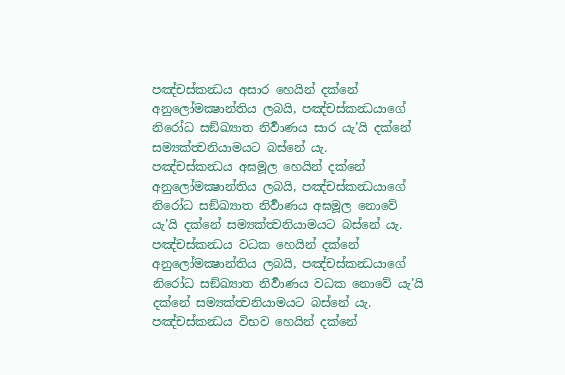පඤ්චස්කන්‍ධය අසාර හෙයින් දක්නේ අනුලෝමක්‍ෂාන්තිය ලබයි, පඤ්චස්කන්‍ධයාගේ නිරෝධ සඞ්ඛ්‍යාත නිර්‍වාණය සාර යැ’යි දක්නේ සම්‍යක්ත්‍වනියාමයට බස්නේ යැ.
පඤ්චස්කන්‍ධය අඝමූල හෙයින් දක්නේ අනුලෝමක්‍ෂාන්තිය ලබයි, පඤ්චස්කන්‍ධයාගේ නිරෝධ සඞ්ඛ්‍යාත නිර්‍වාණය අඝමූල නොවේ යැ’යි දක්නේ සම්‍යක්ත්‍වනියාමයට බස්නේ යැ.
පඤ්චස්කන්‍ධය වධක හෙයින් දක්නේ අනුලෝමක්‍ෂාන්තිය ලබයි, පඤ්චස්කන්‍ධයාගේ නිරෝධ සඞ්ඛ්‍යාත නිර්‍වාණය වධක නොවේ යැ’යි දක්නේ සම්‍යක්ත්‍වනියාමයට බස්නේ යැ.
පඤ්චස්කන්‍ධය විභව හෙයින් දක්නේ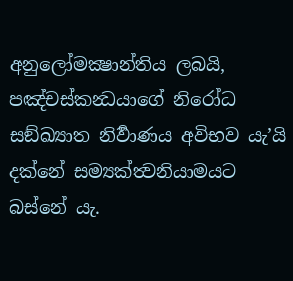අනුලෝමක්‍ෂාන්තිය ලබයි, පඤ්චස්කන්‍ධයාගේ නිරෝධ සඞ්ඛ්‍යාත නිර්‍වාණය අවිභව යැ’යි දක්නේ සම්‍යක්ත්‍වනියාමයට බස්නේ යැ.